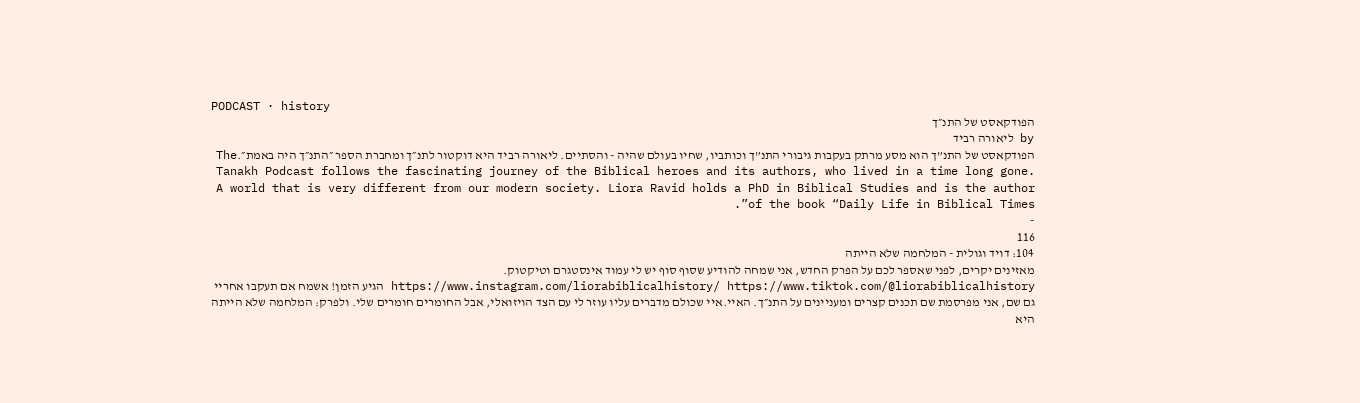PODCAST · history
הפודקאסט של התנ״ך
by ליאורה רביד
הפודקאסט של התנ”ך הוא מסע מרתק בעקבות גיבורי התנ”ך וכותביו, שחיו בעולם שהיה - והסתיים. ליאורה רביד היא דוקטור לתנ״ך ומחברת הספר ״התנ״ך היה באמת״.The Tanakh Podcast follows the fascinating journey of the Biblical heroes and its authors, who lived in a time long gone. A world that is very different from our modern society. Liora Ravid holds a PhD in Biblical Studies and is the author of the book “Daily Life in Biblical Times”.
-
116
104: דויד וגולית - המלחמה שלא הייתה
מאזינים יקרים, לפני שאספר לכם על הפרק החדש, אני שמחה להודיע שסוף סוף יש לי עמוד אינסטגרם וטיקטוק. https://www.instagram.com/liorabiblicalhistory/ https://www.tiktok.com/@liorabiblicalhistory הגיע הזמן! אשמח אם תעקבו אחריי גם שם, אני מפרסמת שם תכנים קצרים ומעניינים על התנ״ך. האיי.איי שכולם מדברים עליו עוזר לי עם הצד הויזואלי, אבל החומרים חומרים שלי. ולפרק: המלחמה שלא הייתה היא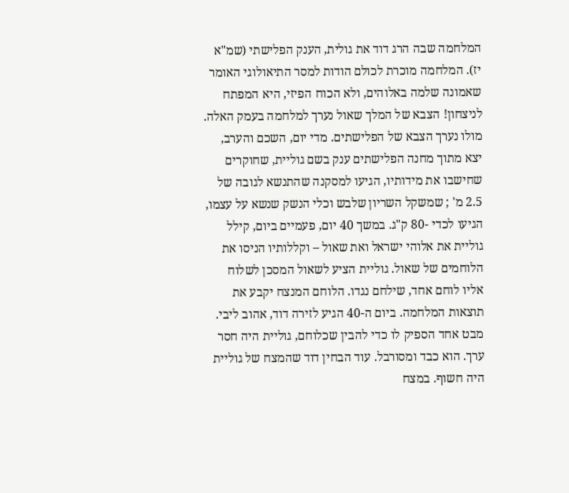המלחמה שבה הרג דוד את גולית, הענק הפלישתי (שמ"א יז). המלחמה מוכרת לכולם הודות למסר התיאולוגי האומר שאמונה שלמה באלוהים, ולא הכוח הפיזי, היא המפתח לניצחון! הצבא של המלך שאול נערך למלחמה בעמק האלה. מולו נערך הצבא של הפלישתים. מדי יום, השכם והערב, יצא מתוך מחנה הפלישתים ענק בשם גוליית, שחוקרים שחישבו את מידותיו, הגיעו למסקנה שהתנשא לגובה של 2.5 מ' ; שמשקל השריון שלבש וכלי הנשק שנשא על עצמו, הגיעו לכדי -80 ק"ג. במשך 40 יום, פעמיים ביום, קילל גוליית את אלוהי ישראל ואת שאול – וקללותיו הניסו את הלוחמים של שאול. גוליית הציע לשאול המסכן לשלוח אליו לוחם אחד, שילחם נגדו. הלוחם המנצח יקבע את תוצאות המלחמה. ביום ה-40 הגיע לזירה דוד, אהוב ליבי. מבט אחד הספיק לו כדי להבין שכלוחם, גוליית היה חסר ערך. הוא כבד ומסורבל. עוד הבחין דוד שהמצח של גוליית היה חשוף. במצח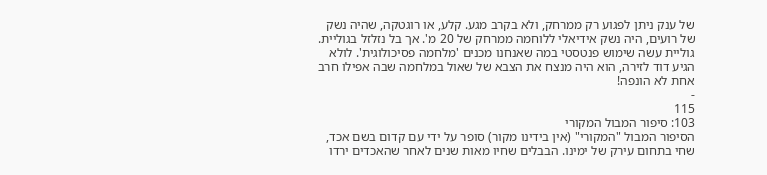של ענק ניתן לפגוע רק ממרחק, ולא בקרב מגע. קלע, או רוגטקה, שהיה נשק של רועים, היה נשק אידיאלי ללוחמה ממרחק של 20 מ'. אך בל נזלזל בגוליית. גוליית עשה שימוש פנטסטי במה שאנחנו מכנים 'מלחמה פסיכולוגית'. לולא הגיע דוד לזירה, הוא היה מנצח את הצבא של שאול במלחמה שבה אפילו חרב אחת לא הונפה!
-
115
103: סיפור המבול המקורי
הסיפור המבול "המקורי" (אין בידינו מקור) סופר על ידי עם קדום בשם אכד, שחי בתחום עירק של ימינו. הבבלים שחיו מאות שנים לאחר שהאכדים ירדו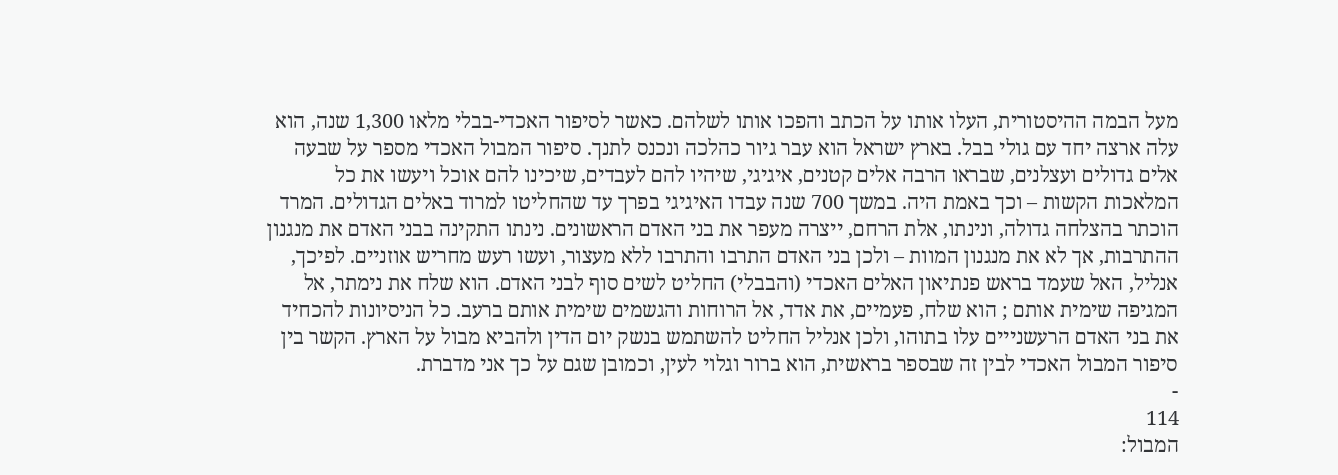מעל הבמה ההיסטורית, העלו אותו על הכתב והפכו אותו לשלהם. כאשר לסיפור האכדי-בבלי מלאו 1,300 שנה, הוא עלה ארצה יחד עם גולי בבל. בארץ ישראל הוא עבר גיור כהלכה ונכנס לתנך. סיפור המבול האכדי מספר על שבעה אלים גדולים ועצלנים, שבראו הרבה אלים קטנים, איגיגי, שיהיו להם לעבדים, שיכינו להם אוכל ויעשו את כל המלאכות הקשות – וכך באמת היה. במשך 700 שנה עבדו האיגיגי בפרך עד שהחליטו למרוד באלים הגדולים. המרד הוכתר בהצלחה גדולה, ונינתו, אלת הרחם, ייצרה מעפר את בני האדם הראשונים. נינתו התקינה בבני האדם את מנגנון ההתרבות, אך לא את מנגנון המוות – ולכן בני האדם התרבו והתרבו ללא מעצור, ועשו רעש מחריש אוזניים. לפיכך, אנליל, האל שעמד בראש פנתיאון האלים האכדי (והבבלי) החליט לשים סוף לבני האדם. הוא שלח את נימתר, אל המגיפה שימית אותם ; הוא שלח, פעמיים, את אדד, אל הרוחות והגשמים שימית אותם ברעב. כל הניסיונות להכחיד את בני האדם הרעשנייים עלו בתוהו, ולכן אנליל החליט להשתמש בנשק יום הדין ולהביא מבול על הארץ. הקשר בין סיפור המבול האכדי לבין זה שבספר בראשית, הוא ברור וגלוי לעין, וכמובן שגם על כך אני מדברת.
-
114
המבול: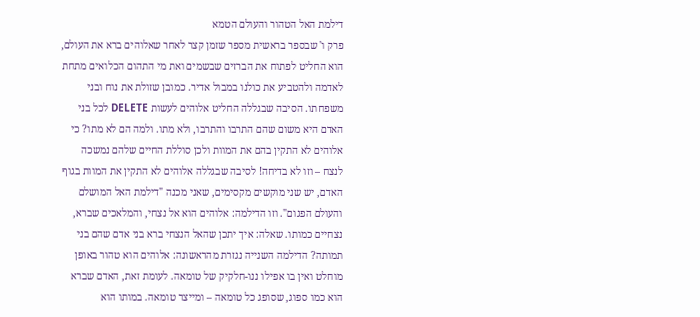דילמת האל הטהור והעולם הטמא
פרק ו' שבספר בראשית מספר שזמן קצר לאחר שאלוהים ברא את העולם, הוא החליט לפתוח את הברזים שבשמים ואת מי התהום הכלואים מתחת לאדמה ולהטביע את כולנו במבול אדיר. כמובן שזולת את נוח ובני משפחתו. הסיבה שבגללה החליט אלוהים לעשות DELETE לכל בני האדם היא משום שהם התרבו והתרבו, ולא מתו. ולמה הם לא מתו? כי אלוהים לא התקין בהם את המוות ולכן סוללת החיים שלהם נמשכה לנצח – וזו לא בדיחה! לסיבה שבגללה אלוהים לא התקין את המוות בגוף האדם, יש שני מוקשים מקסימים, שאני מכנה "דילמת האל המושלם והעולם הפגום". וזו הדילמה: אלוהים הוא אל נצחי, והמלאכים שברא, נצחיים כמותו. שאלה: איך יתכן שהאל הנצחי ברא בני אדם שהם בני תמותה? הדילמה השנייה נגזרת מהראשונה: אלוהים הוא טהור באופן מוחלט ואין בו אפילו ננו-חלקיק של טומאה. לעומת זאת, האדם שברא הוא כמו ספוג, שסופג כל טומאה – ומייצר טומאה. במותו הוא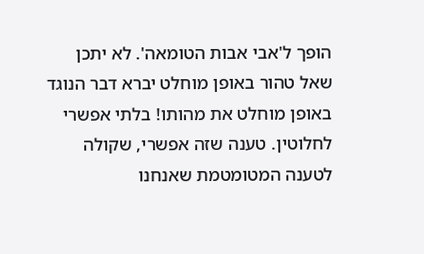הופך ל'אבי אבות הטומאה'. לא יתכן שאל טהור באופן מוחלט יברא דבר הנוגד באופן מוחלט את מהותו! בלתי אפשרי לחלוטין. טענה שזה אפשרי, שקולה לטענה המטומטמת שאנחנו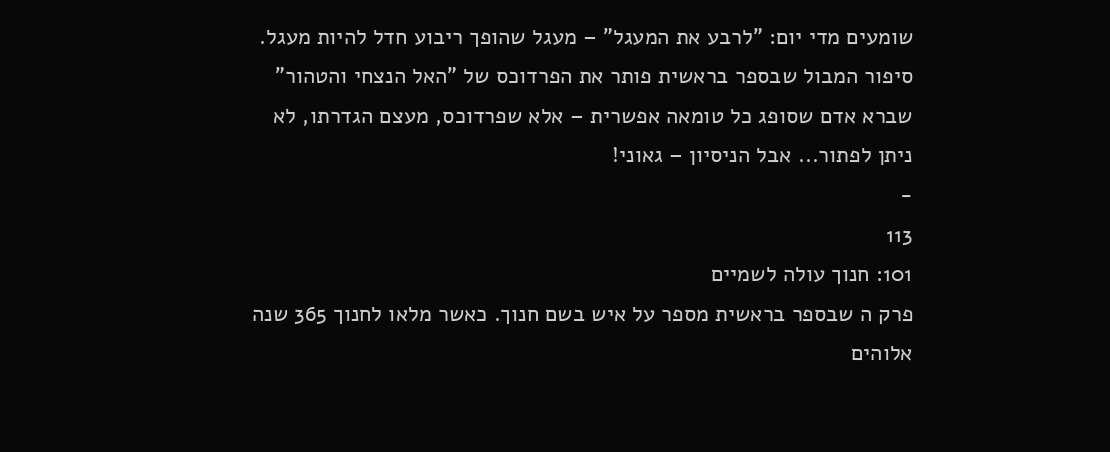שומעים מדי יום: "לרבע את המעגל" – מעגל שהופך ריבוע חדל להיות מעגל. סיפור המבול שבספר בראשית פותר את הפרדוכס של "האל הנצחי והטהור" שברא אדם שסופג כל טומאה אפשרית – אלא שפרדוכס, מעצם הגדרתו, לא ניתן לפתור... אבל הניסיון – גאוני!
-
113
101: חנוך עולה לשמיים
פרק ה שבספר בראשית מספר על איש בשם חנוך. כאשר מלאו לחנוך 365 שנה אלוהים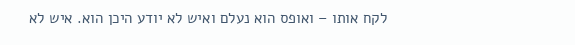לקח אותו – ואופס הוא נעלם ואיש לא יודע היכן הוא. איש לא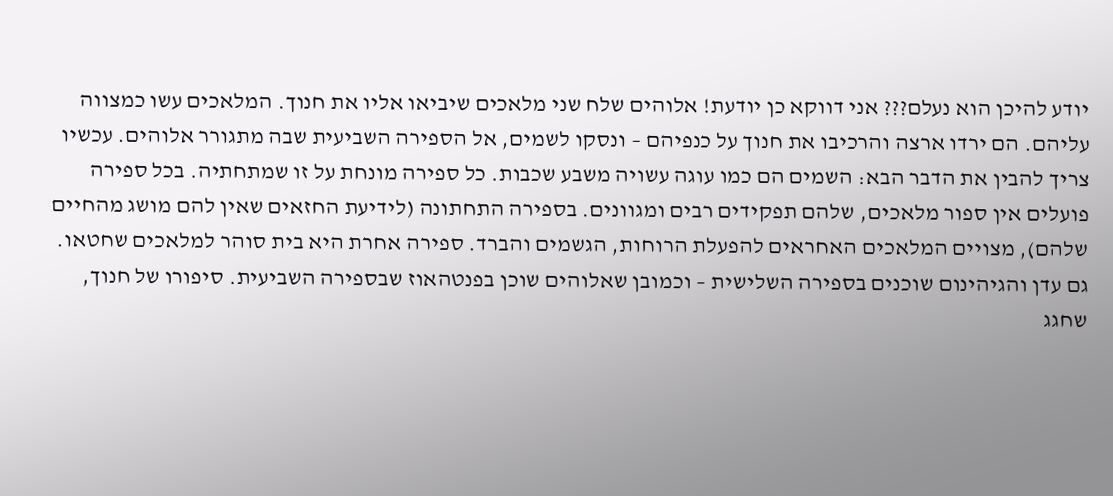יודע להיכן הוא נעלם??? אני דווקא כן יודעת! אלוהים שלח שני מלאכים שיביאו אליו את חנוך. המלאכים עשו כמצווה עליהם. הם ירדו ארצה והרכיבו את חנוך על כנפיהם – ונסקו לשמים, אל הספירה השביעית שבה מתגורר אלוהים. עכשיו צריך להבין את הדבר הבא: השמים הם כמו עוגה עשויה משבע שכבות. כל ספירה מונחת על זו שמתחתיה. בכל ספירה פועלים אין ספור מלאכים, שלהם תפקידים רבים ומגוונים. בספירה התחתונה (לידיעת החזאים שאין להם מושג מהחיים שלהם), מצויים המלאכים האחראים להפעלת הרוחות, הגשמים והברד. ספירה אחרת היא בית סוהר למלאכים שחטאו. גם עדן והגיהינום שוכנים בספירה השלישית – וכמובן שאלוהים שוכן בפנטהאוז שבספירה השביעית. סיפורו של חנוך, שחגג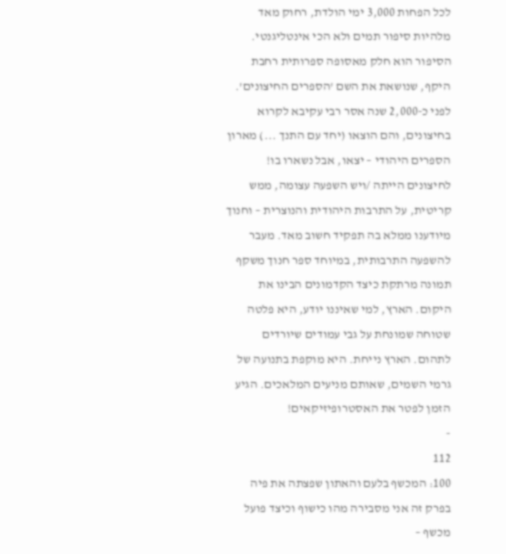לכל הפחות 3,000 ימי הולדת, רחוק מאד מלהיות סיפור תמים ולא הכי אינטליגנטי. הסיפור הוא חלק מאסופה ספרותית רחבת היקף, שנושאת את השם 'הספרים החיצונים'. לפני כ-2,000 שנה אסר רבי עקיבא לקרוא בחיצונים, והם הוצאו (יחד עם התנך ...) מארון הספרים היהודי – יצאו, אבל נשארו בו! לחיצונים הייתה /ויש השפעה עצומה, ממש קריטית, על התרבות היהודית והנוצרית – וחנוך מיודענו ממלא בה תפקיד חשוב מאד. מעבר להשפעה התרבותית, במיוחד ספר חנוך משקף תמונה מרתקת כיצד הקדמונים הבינו את היקום. הארץ, למי שאיננו יודע, היא פלטה שטוחה שמונחת על גבי עמודים שיורדים לתהום. הארץ נייחת. היא מוקפת בתנועה של גרמי השמים, שאותם מניעים המלאכים. הגיע הזמן לפטר את האסטרופיזיקאים!
-
112
100: המכשף בלעם והאתון שפצתה את פיה
בפרק זה אני מסבירה מהו כישוף וכיצד פועל מכשף –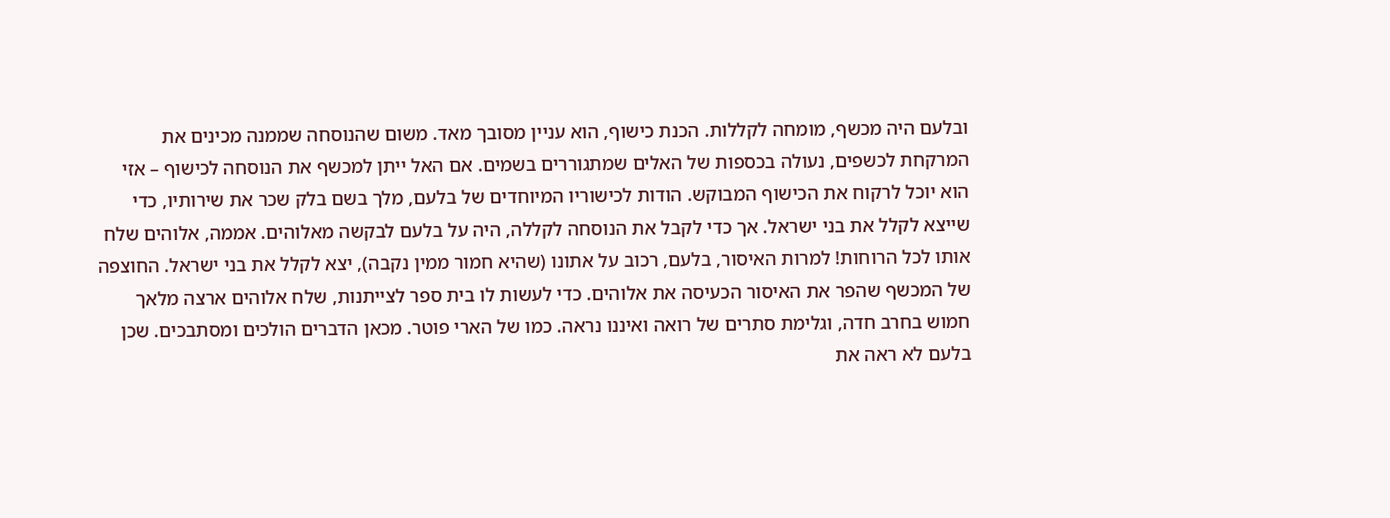ובלעם היה מכשף, מומחה לקללות. הכנת כישוף, הוא עניין מסובך מאד. משום שהנוסחה שממנה מכינים את המרקחת לכשפים, נעולה בכספות של האלים שמתגוררים בשמים. אם האל ייתן למכשף את הנוסחה לכישוף – אזי הוא יוכל לרקוח את הכישוף המבוקש. הודות לכישוריו המיוחדים של בלעם, מלך בשם בלק שכר את שירותיו, כדי שייצא לקלל את בני ישראל. אך כדי לקבל את הנוסחה לקללה, היה על בלעם לבקשה מאלוהים. אממה, אלוהים שלח אותו לכל הרוחות! למרות האיסור, בלעם, רכוב על אתונו (שהיא חמור ממין נקבה), יצא לקלל את בני ישראל. החוצפה של המכשף שהפר את האיסור הכעיסה את אלוהים. כדי לעשות לו בית ספר לצייתנות, שלח אלוהים ארצה מלאך חמוש בחרב חדה, וגלימת סתרים של רואה ואיננו נראה. כמו של הארי פוטר. מכאן הדברים הולכים ומסתבכים. שכן בלעם לא ראה את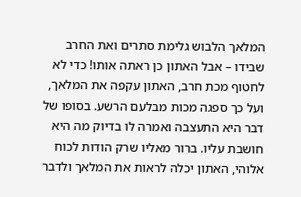המלאך הלבוש גלימת סתרים ואת החרב שבידו – אבל האתון כן ראתה אותו! כדי לא לחטוף מכת חרב, האתון עקפה את המלאך, ועל כך ספגה מכות מבלעם הרשע. בסופו של דבר היא התעצבה ואמרה לו בדיוק מה היא חושבת עליו. ברור מאליו שרק הודות לכוח אלוהי, האתון יכלה לראות את המלאך ולדבר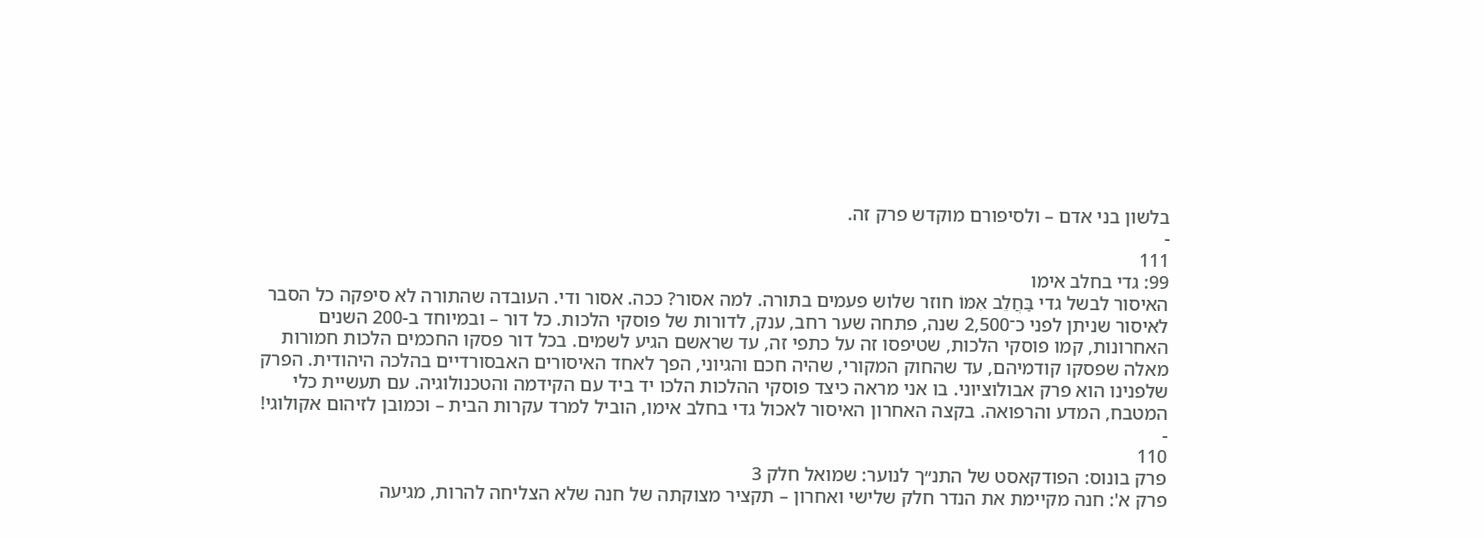בלשון בני אדם – ולסיפורם מוקדש פרק זה.
-
111
99: גדי בחלב אימו
האיסור לבשל גדי בַּחֲלֵב אִמּוֹ חוזר שלוש פעמים בתורה. למה אסור? ככה. אסור ודי. העובדה שהתורה לא סיפקה כל הסבר לאיסור שניתן לפני כ־2,500 שנה, פתחה שער רחב, ענק, לדורות של פוסקי הלכות. כל דור – ובמיוחד ב-200 השנים האחרונות, קמו פוסקי הלכות, שטיפסו זה על כתפי זה, עד שראשם הגיע לשמים. בכל דור פסקו החכמים הלכות חמורות מאלה שפסקו קודמיהם, עד שהחוק המקורי, שהיה חכם והגיוני, הפך לאחד האיסורים האבסורדיים בהלכה היהודית. הפרק שלפנינו הוא פרק אבולוציוני. בו אני מראה כיצד פוסקי ההלכות הלכו יד ביד עם הקידמה והטכנולוגיה. עם תעשיית כלי המטבח, המדע והרפואה. בקצה האחרון האיסור לאכול גדי בחלב אימו, הוביל למרד עקרות הבית – וכמובן לזיהום אקולוגי!
-
110
פרק בונוס: הפודקאסט של התנ״ך לנוער: שמואל חלק 3
פרק א': חנה מקיימת את הנדר חלק שלישי ואחרון – תקציר מצוקתה של חנה שלא הצליחה להרות, מגיעה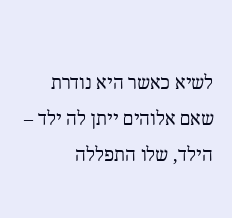לשיא כאשר היא נודרת שאם אלוהים ייתן לה ילד – הילד, שלו התפללה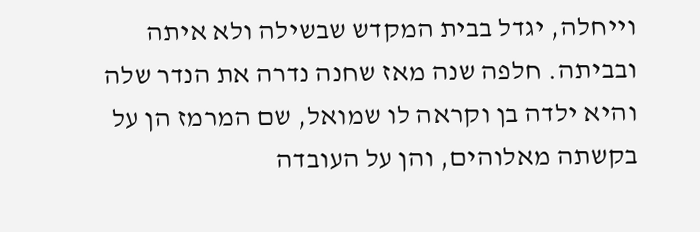וייחלה, יגדל בבית המקדש שבשילה ולא איתה ובביתה. חלפה שנה מאז שחנה נדרה את הנדר שלה והיא ילדה בן וקראה לו שמואל, שם המרמז הן על בקשתה מאלוהים, והן על העובדה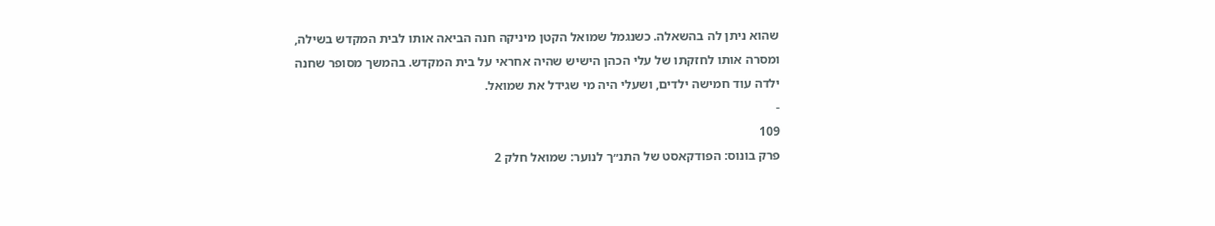שהוא ניתן לה בהשאלה. כשנגמל שמואל הקטן מיניקה חנה הביאה אותו לבית המקדש בשילה, ומסרה אותו לחזקתו של עלי הכהן הישיש שהיה אחראי על בית המקדש. בהמשך מסופר שחנה ילדה עוד חמישה ילדים, ושעלי היה מי שגידל את שמואל.
-
109
פרק בונוס: הפודקאסט של התנ״ך לנוער: שמואל חלק 2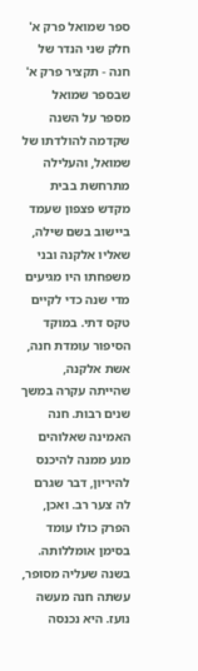ספר שמואל פרק א' חלק שני הנדר של חנה - תקציר פרק א' שבספר שמואל מספר על השנה שקדמה להולדתו של שמואל, והעלילה מתרחשת בבית מקדש פצפון שעמד ביישוב בשם שילה, שאליו אלקנה ובני משפחתו היו מגיעים מדי שנה כדי לקיים טקס דתי. במוקד הסיפור עומדת חנה, אשת אלקנה, שהייתה עקרה במשך שנים רבות. חנה האמינה שאלוהים מנע ממנה להיכנס להיריון, דבר שגרם לה צער רב. ואכן, הפרק כולו עומד בסימן אומללותה. בשנה שעליה מסופר, עשתה חנה מעשה נועז. היא נכנסה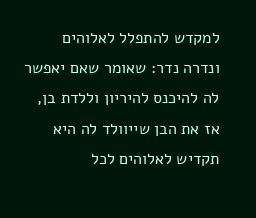למקדש להתפלל לאלוהים ונדרה נדר: שאומר שאם יאפשר לה להיכנס להיריון וללדת בן, אז את הבן שייוולד לה היא תקדיש לאלוהים לכל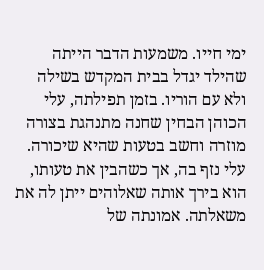ימי חייו. משמעות הדבר הייתה שהילד יגדל בבית המקדש בשילה ולא עם הוריו. בזמן תפילתה, עלי הכוהן הבחין שחנה מתנהגת בצורה מוזרה וחשב בטעות שהיא שיכורה. עלי נזף בה, אך כשהבין את טעותו, הוא בירך אותה שאלוהים ייתן לה את משאלתה. אמונתה של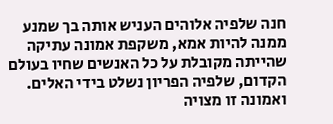חנה שלפיה אלוהים העניש אותה בך שמנע ממנה להיות אמא, משקפת אמונה עתיקה שהייתה מקובלת על כל האנשים שחיו בעולם הקדום, שלפיה הפריון נשלט בידי האלים. ואמונה זו מצויה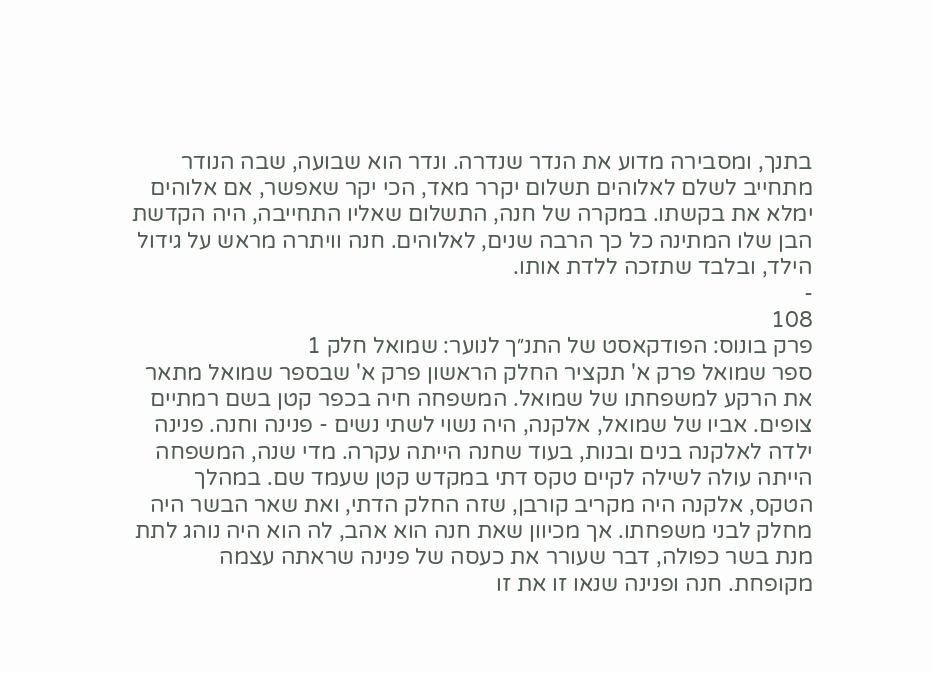בתנך, ומסבירה מדוע את הנדר שנדרה. ונדר הוא שבועה, שבה הנודר מתחייב לשלם לאלוהים תשלום יקרר מאד, הכי יקר שאפשר, אם אלוהים ימלא את בקשתו. במקרה של חנה, התשלום שאליו התחייבה, היה הקדשת הבן שלו המתינה כל כך הרבה שנים, לאלוהים. חנה וויתרה מראש על גידול הילד, ובלבד שתזכה ללדת אותו.
-
108
פרק בונוס: הפודקאסט של התנ״ך לנוער: שמואל חלק 1
ספר שמואל פרק א' תקציר החלק הראשון פרק א' שבספר שמואל מתאר את הרקע למשפחתו של שמואל. המשפחה חיה בכפר קטן בשם רמתיים צופים. אביו של שמואל, אלקנה, היה נשוי לשתי נשים - פנינה וחנה. פנינה ילדה לאלקנה בנים ובנות, בעוד שחנה הייתה עקרה. מדי שנה, המשפחה הייתה עולה לשילה לקיים טקס דתי במקדש קטן שעמד שם. במהלך הטקס, אלקנה היה מקריב קורבן, שזה החלק הדתי, ואת שאר הבשר היה מחלק לבני משפחתו. אך מכיוון שאת חנה הוא אהב, לה הוא היה נוהג לתת מנת בשר כפולה, דבר שעורר את כעסה של פנינה שראתה עצמה מקופחת. חנה ופנינה שנאו זו את זו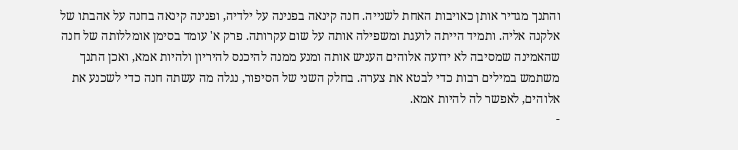והתנך מגדיר אותן כאויבות האחת לשנייה. חנה קינאה בפנינה על ילדיה, ופנינה קינאה בחנה על אהבתו של אלקנה אליה. ותמיד הייתה לועגת ומשפילה אותה על שום עקרותה. פרק א' עומד בסימן אומללותה של חנה שהאמינה שמסיבה לא ידועה אלוהים העניש אותה ומנע ממנה להיכנס להיריון ולהיות אמא, ואכן התנך משתמש במילים רבות כדי לבטא את צערה. בחלק השני של הסיפור, נגלה מה עשתה חנה כדי לשכנע את אלוהים, לאפשר לה להיות אמא.
-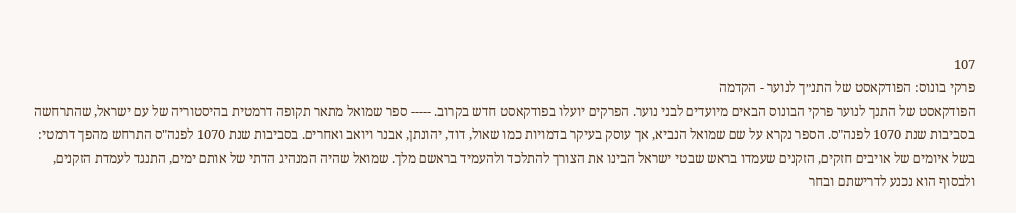107
פרקי בונוס: הפודקאסט של התנ״ך לנוער - הקדמה
הפודקאסט של התנך לנוער פרקי הבונוס הבאים מיועדים לבני נוער. הפרקים יועלו בפודקאסט חדש בקרוב. ----- ספר שמואל מתאר תקופה דרמטית בהיסטוריה של עם ישראל, שהתרחשה בסביבות שנת 1070 לפנה"ס. הספר נקרא על שם שמואל הנביא, אך עוסק בעיקר בדמויות כמו שאול, דוד, יהונתן, אבנר ויואב ואחרים. בסביבות שנת 1070 לפנה"ס התרחש מהפך דרמטי: בשל איומים של אויבים חזקים, הזקנים שעמדו בראש שבטי ישראל הבינו את הצורך להתלכד ולהעמיד בראשם מלך. שמואל שהיה המנהיג הדתי של אותם ימים, התנגד לעמדת הזקנים, ולבסוף הוא נכנע לדרישתם ובחר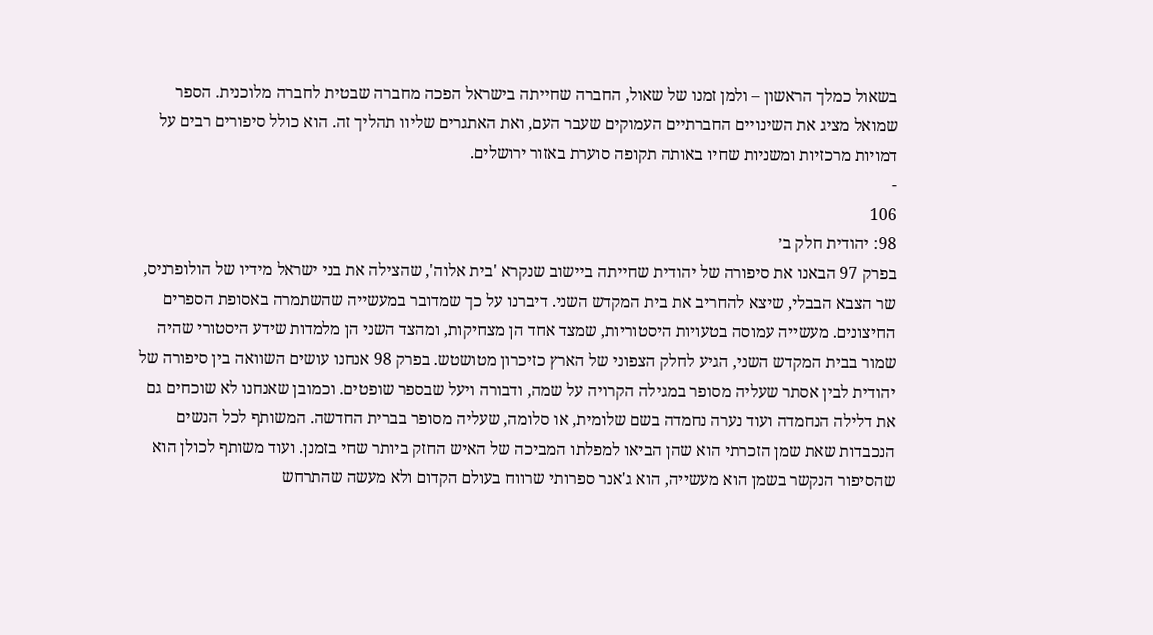בשאול כמלך הראשון – ולמן זמנו של שאול, החברה שחייתה בישראל הפכה מחברה שבטית לחברה מלוכנית. הספר שמואל מציג את השינויים החברתיים העמוקים שעבר העם, ואת האתגרים שליוו תהליך זה. הוא כולל סיפורים רבים על דמויות מרכזיות ומשניות שחיו באותה תקופה סוערת באזור ירושלים.
-
106
98: יהודית חלק ב׳
בפרק 97 הבאנו את סיפורה של יהודית שחייתה ביישוב שנקרא 'בית אלוה', שהצילה את בני ישראל מידיו של הולופרניס, שר הצבא הבבלי, שיצא להחריב את בית המקדש השני. דיברנו על כך שמדובר במעשייה שהשתמרה באסופת הספרים החיצונים. מעשייה עמוסה בטעויות היסטוריות, שמצד אחד הן מצחיקות, ומהצד השני הן מלמדות שידע היסטורי שהיה שמור בבית המקדש השני, הגיע לחלק הצפוני של הארץ כזיכרון מטושטש. בפרק 98 אנחנו עושים השוואה בין סיפורה של יהודית לבין אסתר שעליה מסופר במגילה הקרויה על שמה, ודבורה ויעל שבספר שופטים. וכמובן שאנחנו לא שוכחים גם את דלילה הנחמדה ועוד נערה נחמדה בשם שלומית, או סלומה, שעליה מסופר בברית החדשה. המשותף לכל הנשים הנכבדות שאת שמן הזכרתי הוא שהן הביאו למפלתו המביכה של האיש החזק ביותר שחי בזמנן. ועוד משותף לכולן הוא שהסיפור הנקשר בשמן הוא מעשייה, הוא ג'אנר ספרותי שרווח בעולם הקדום ולא מעשה שהתרחש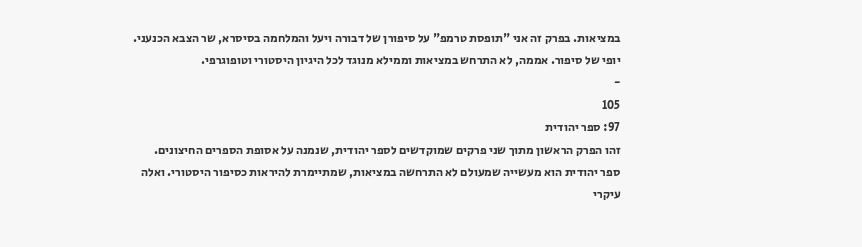במציאות. בפרק זה אני "תופסת טרמפ" על סיפורן של דבורה ויעל והמלחמה בסיסרא, שר הצבא הכנעני. יופי של סיפור. אממה, לא התרחש במציאות וממילא מנוגד לכל היגיון היסטורי וטופוגרפי.
-
105
97: ספר יהודית
זהו הפרק הראשון מתוך שני פרקים שמוקדשים לספר יהודית, שנמנה על אסופת הספרים החיצונים. ספר יהודית הוא מעשייה שמעולם לא התרחשה במציאות, שמתיימרת להיראות כסיפור היסטורי. ואלה עיקרי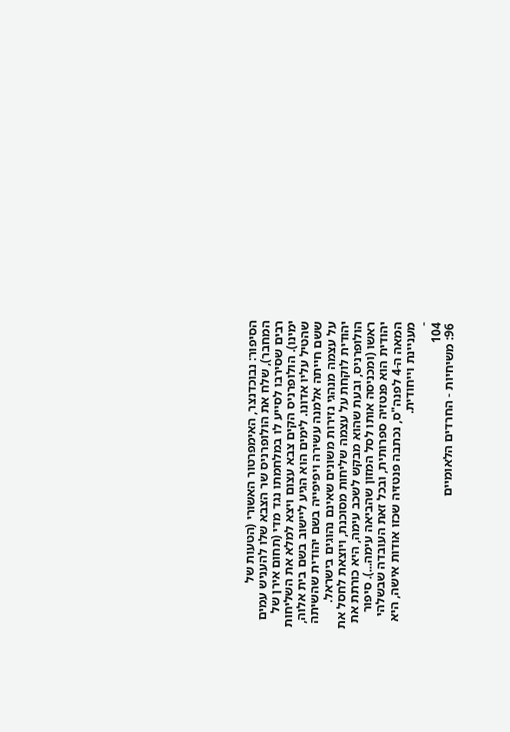הסיפור: נבוכדנצר, האימפרטור האשורי (הטעות של המחבר), שלח את הולופרניס שר הצבא שלו להעניש עמים רבים שסירבו לסייע לו במלחמתו נגד מדי (תחום אירן של ימינו). הולופרניס הקים צבא עצום ויצא למלא את השליחות שהטיל עליו אדונו. לימים הוא הגיע ליישוב בשם בית אלוה, ששם חייתה אלמנה עשירה ויפיפייה בשם יהודית שהשיתה על עצמה מנהגי נזירות משונים שאינם נהוגים בישראל. יהודית לוקחת על עצמה שליחות מסוכנת, ויוצאת לחסל את הולופרניס, ובעת שהוא מבקש לשכב עימה, היא כורתת את ראשו (ומכניסה אותו לסל המזון שהביאה עימה...). סיפור יהודית הוא פנטזיה ספרותית, ובכל זאת העובדה שבשלהי המאה ה-4 לפנה"ס, נכתבה פנטזיה שכזו אודות אישה, היא מעניינת וייחודית.
-
104
96: משיחיות - החרדים הלאומיים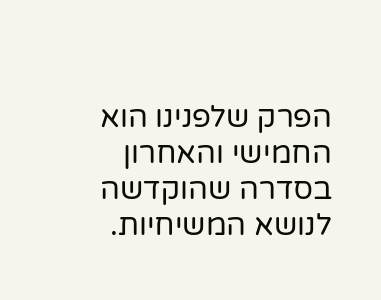הפרק שלפנינו הוא החמישי והאחרון בסדרה שהוקדשה לנושא המשיחיות.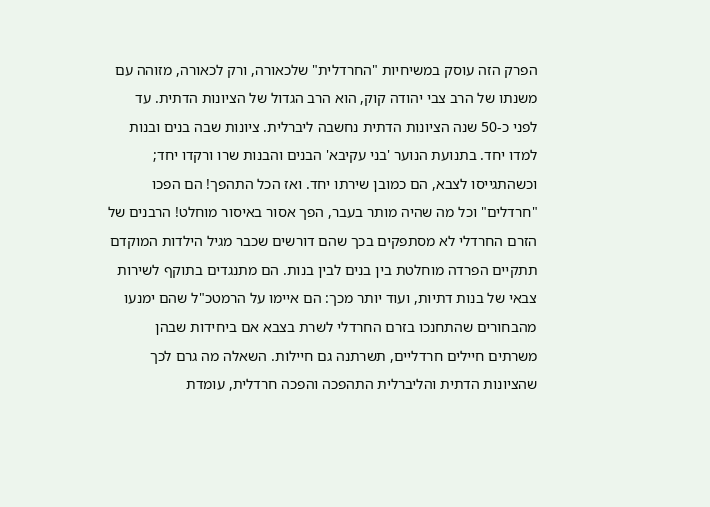הפרק הזה עוסק במשיחיות "החרדלית" שלכאורה, ורק לכאורה, מזוהה עם משנתו של הרב צבי יהודה קוק, הוא הרב הגדול של הציונות הדתית. עד לפני כ-50 שנה הציונות הדתית נחשבה ליברלית. ציונות שבה בנים ובנות למדו יחד. בתנועת הנוער 'בני עקיבא' הבנים והבנות שרו ורקדו יחד; וכשהתגייסו לצבא, הם כמובן שירתו יחד. ואז הכל התהפך! הם הפכו "חרדלים" וכל מה שהיה מותר בעבר, הפך אסור באיסור מוחלט! הרבנים של הזרם החרדלי לא מסתפקים בכך שהם דורשים שכבר מגיל הילדות המוקדם תתקיים הפרדה מוחלטת בין בנים לבין בנות. הם מתנגדים בתוקף לשירות צבאי של בנות דתיות, ועוד יותר מכך: הם איימו על הרמטכ"ל שהם ימנעו מהבחורים שהתחנכו בזרם החרדלי לשרת בצבא אם ביחידות שבהן משרתים חיילים חרדליים, תשרתנה גם חיילות. השאלה מה גרם לכך שהציונות הדתית והליברלית התהפכה והפכה חרדלית, עומדת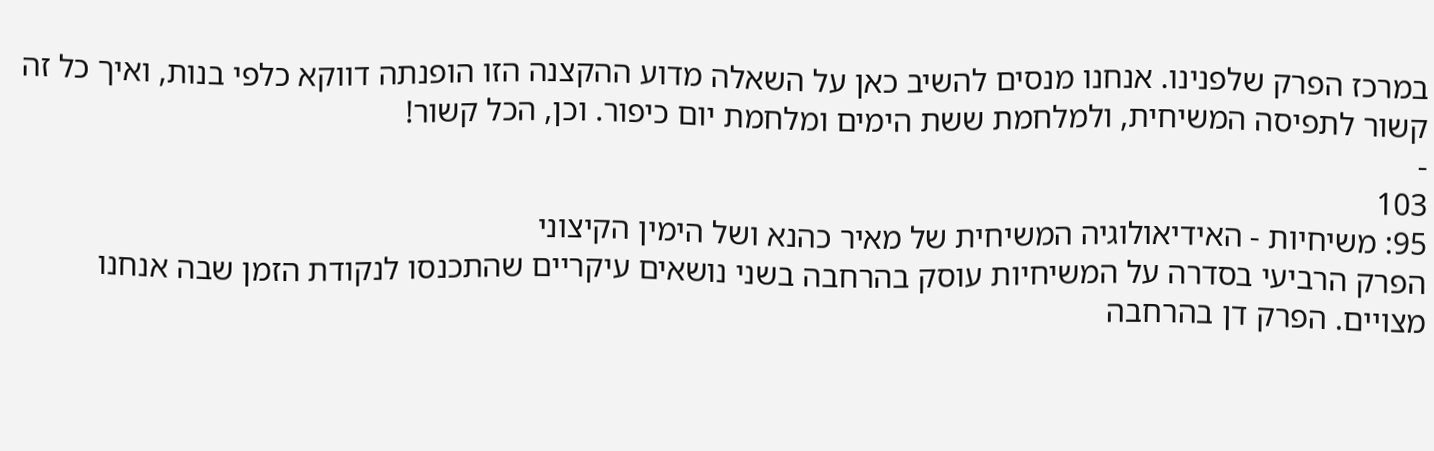במרכז הפרק שלפנינו. אנחנו מנסים להשיב כאן על השאלה מדוע ההקצנה הזו הופנתה דווקא כלפי בנות, ואיך כל זה קשור לתפיסה המשיחית, ולמלחמת ששת הימים ומלחמת יום כיפור. וכן, הכל קשור!
-
103
95: משיחיות - האידיאולוגיה המשיחית של מאיר כהנא ושל הימין הקיצוני
הפרק הרביעי בסדרה על המשיחיות עוסק בהרחבה בשני נושאים עיקריים שהתכנסו לנקודת הזמן שבה אנחנו מצויים. הפרק דן בהרחבה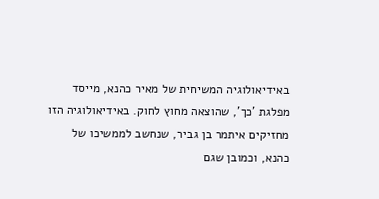באידיאולוגיה המשיחית של מאיר כהנא, מייסד מפלגת 'כך', שהוצאה מחוץ לחוק. באידיאולוגיה הזו מחזיקים איתמר בן גביר, שנחשב לממשיכו של כהנא, וכמובן שגם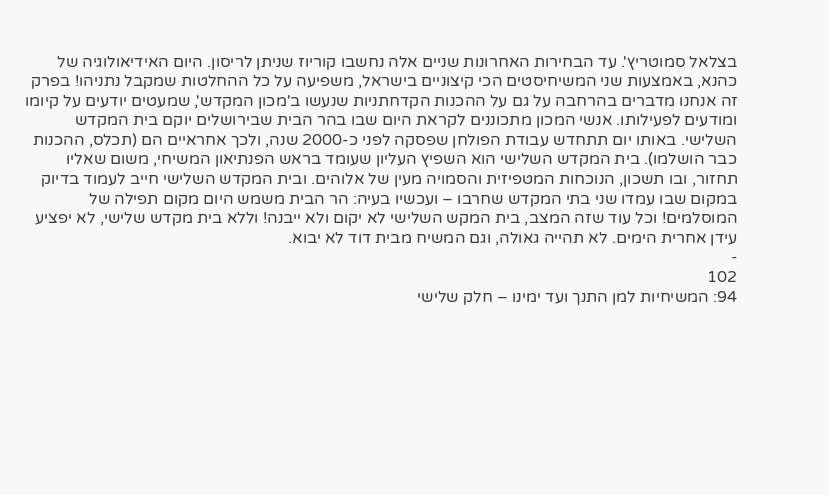בצלאל סמוטריץ'. עד הבחירות האחרונות שניים אלה נחשבו קוריוז שניתן לריסון. היום האידיאולוגיה של כהנא, באמצעות שני המשיחיסטים הכי קיצוניים בישראל, משפיעה על כל ההחלטות שמקבל נתניהו! בפרק זה אנחנו מדברים בהרחבה על גם על ההכנות הקדחתניות שנעשו ב'מכון המקדש', שמעטים יודעים על קיומו ומודעים לפעילותו. אנשי המכון מתכוננים לקראת היום שבו בהר הבית שבירושלים יוקם בית המקדש השלישי. באותו יום תתחדש עבודת הפולחן שפסקה לפני כ-2000 שנה, ולכך אחראיים הם (תכלס, ההכנות כבר הושלמו). בית המקדש השלישי הוא השפיץ העליון שעומד בראש הפנתיאון המשיחי, משום שאליו תחזור, ובו תשכון, הנוכחות המטפיזית והסמויה מעין של אלוהים. ובית המקדש השלישי חייב לעמוד בדיוק במקום שבו עמדו שני בתי המקדש שחרבו – ועכשיו בעיה: הר הבית משמש היום מקום תפילה של המוסלמים! וכל עוד שזה המצב, בית המקש השלישי לא יקום ולא ייבנה! וללא בית מקדש שלישי, לא יפציע עידן אחרית הימים. לא תהייה גאולה, וגם המשיח מבית דוד לא יבוא.
-
102
94: המשיחיות למן התנך ועד ימינו – חלק שלישי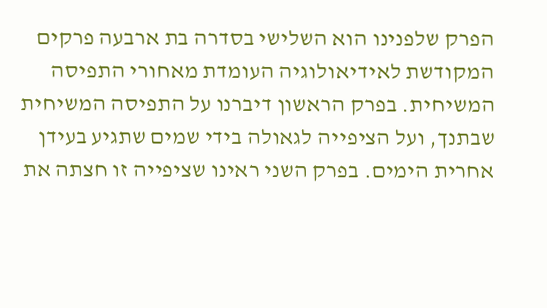הפרק שלפנינו הוא השלישי בסדרה בת ארבעה פרקים המקודשת לאידיאולוגיה העומדת מאחורי התפיסה המשיחית. בפרק הראשון דיברנו על התפיסה המשיחית שבתנך, ועל הציפייה לגאולה בידי שמים שתגיע בעידן אחרית הימים. בפרק השני ראינו שציפייה זו חצתה את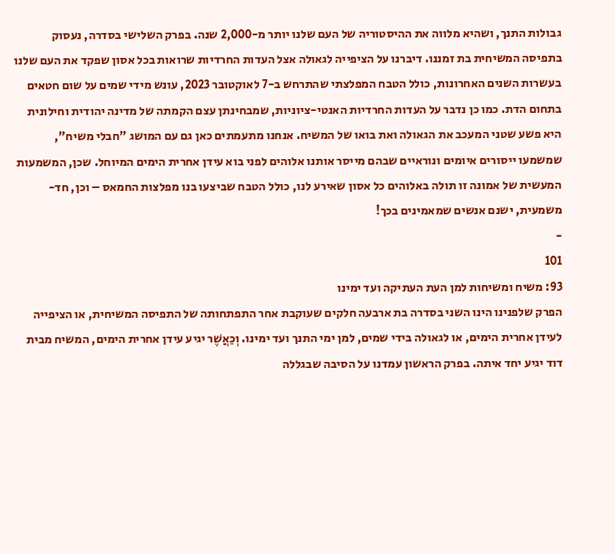גבולות התנך, ושהיא מלווה את ההיסטוריה של העם שלנו יותר מ-2,000 שנה. בפרק השלישי בסדרה, נעסוק בתפיסה המשיחית בת זמננו. דיברנו על הציפייה לגאולה אצל העדות החרדיות שרואות בכל אסון שפקד את העם שלנו בעשרות השנים האחרונות, כולל הטבח המפלצתי שהתרחש ב-7 לאוקטובר 2023, עונש מידי שמים על שום חטאים בתחום הדת. כמו כן נדבר על העדות החרדיות האנטי-ציוניות, שמבחינתן עצם הקמתה של מדינה יהודית וחילונית היא פשע שטני המעכב את הגאולה ואת בואו של המשיח. אנחנו מתעמתים כאן גם עם המושג "חבלי משיח", שמשמעו ייסורים איומים ונוראיים שבהם מייסר אותנו אלוהים לפני בוא עידן אחרית הימים המיוחל. שכן, המשמעות המעשית של אמונה זו תולה באלוהים כל אסון שאירע לנו, כולל הטבח שביצעו בנו מפלצות החמאס – וכן, חד-משמעית, ישנם אנשים שמאמינים בכך!
-
101
93: משיח ומשיחות למן העת העתיקה ועד ימינו
הפרק שלפנינו הינו השני בסדרה בת ארבעה חלקים שעוקבת אחר התפתחותה של התפיסה המשיחית, או הציפייה לעידן אחרית הימים, או לגאולה בידי שמים, למן ימי התנך ועד ימינו. וְכַאֲשֶׁר יגיע עידן אחרית הימים, המשיח מבית דוד יגיע יחד איתה. בפרק הראשון עמדנו על הסיבה שבגללה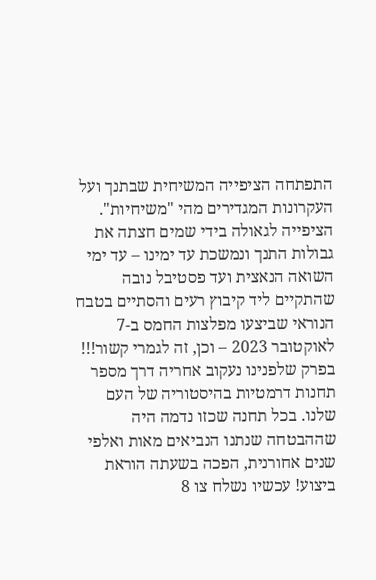התפתחה הציפייה המשיחית שבתנך ועל העקרונות המגדירים מהי "משיחיות". הציפייה לגאולה בידי שמים חצתה את גבולות התנך ונמשכת עד ימינו – עד ימי השואה הנאצית ועד פסטיבל נובה שהתקיים ליד קיבוץ רעים והסתיים בטבח הנוראי שביצעו מפלצות החמס ב-7 לאוקטובר 2023 – וכן, זה לגמרי קשור!!! בפרק שלפנינו נעקוב אחריה דרך מספר תחנות דרמטיות בהיסטוריה של העם שלנו. בכל תחנה שכזו נדמה היה שההבטחה שנתנו הנביאים מאות ואלפי שנים אחורנית, הפכה בשעתה הוראת ביצוע! עכשיו נשלח צו 8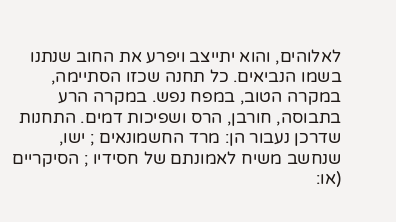לאלוהים, והוא יתייצב ויפרע את החוב שנתנו בשמו הנביאים. כל תחנה שכזו הסתיימה, במקרה הטוב, במפח נפש. במקרה הרע בתבוסה, חורבן, הרס ושפיכות דמים. התחנות שדרכן נעבור הן: מרד החשמונאים ; ישו, שנחשב משיח לאמונתם של חסידיו ; הסיקריים (או: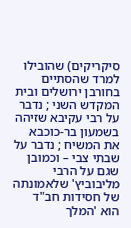סיקריקים) שהובילו למרד שהסתיים בחורבן ירושלים ובית המקדש השני ; נדבר על רבי עקיבא שזיהה בשמעון בר-כוכבא את המשיח ; נדבר על שבתי צבי – וכמובן שגם על הרבי מליבוביץ' שלאמונתה של חסידות חב"ד הוא 'המלך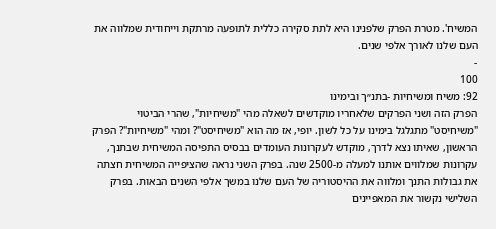המשיח'. מטרת הפרק שלפנינו היא לתת סקירה כללית לתופעה מרתקת וייחודית שמלווה את העם שלנו לאורך אלפי שנים.
-
100
92: משיח ומשיחיות -בתנ״ך ובימינו
הפרק הזה ושני הפרקים שלאחריו מוקדשים לשאלה מהי "משיחיות", שהרי הביטוי "משיחיסט" מתגלגל בימינו על כל לשון. יופי, אז מה הוא "משיחיסט"? ומהי "משיחיות"? הפרק הראשון, שאיתו נצא לדרך, מוקדש לעקרונות העומדים בבסיס התפיסה המשיחית שבתנך, עקרונות שמלווים אותנו למעלה מ-2500 שנה. בפרק השני נראה שהציפייה המשיחית חצתה את גבולות התנך ומלווה את ההיסטוריה של העם שלנו במשך אלפי השנים הבאות. בפרק השלישי נקשור את המאפיינים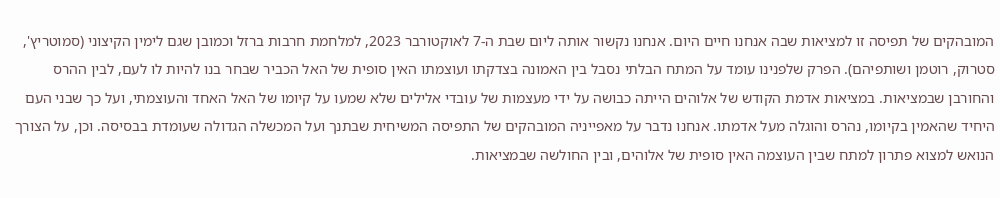המובהקים של תפיסה זו למציאות שבה אנחנו חיים היום. אנחנו נקשור אותה ליום שבת ה-7 לאוקטורבר 2023, למלחמת חרבות ברזל וכמובן שגם לימין הקיצוני (סמוטריץ', סטרוק, רוטמן ושותפיהם). הפרק שלפנינו עומד על המתח הבלתי נסבל בין האמונה בצדקתו ועוצמתו האין סופית של האל הכביר שבחר בנו להיות לו לעם, לבין ההרס והחורבן שבמציאות. במציאות אדמת הקודש של אלוהים הייתה כבושה על ידי מעצמות של עובדי אלילים שלא שמעו על קיומו של האל האחד והעוצמתי, ועל כך שבני העם היחיד שהאמין בקיומו, נהרס והוגלה מעל אדמתו. אנחנו נדבר על מאפייניה המובהקים של התפיסה המשיחית שבתנך ועל המכשלה הגדולה שעומדת בבסיסה. וכן, על הצורך הנואש למצוא פתרון למתח שבין העוצמה האין סופית של אלוהים, ובין החולשה שבמציאות.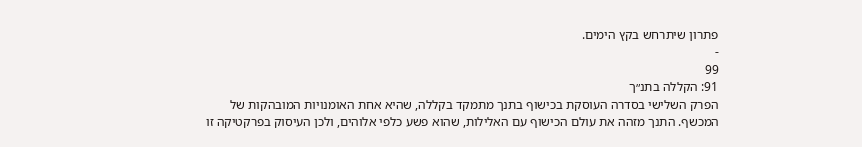פתרון שיתרחש בקץ הימים.
-
99
91: הקללה בתנ״ך
הפרק השלישי בסדרה העוסקת בכישוף בתנך מתמקד בקללה, שהיא אחת האומנויות המובהקות של המכשף. התנך מזהה את עולם הכישוף עם האלילות, שהוא פשע כלפי אלוהים, ולכן העיסוק בפרקטיקה זו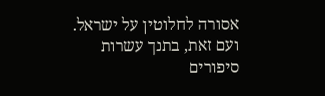אסורה לחלוטין על ישראל. ועם זאת, בתנך עשרות סיפורים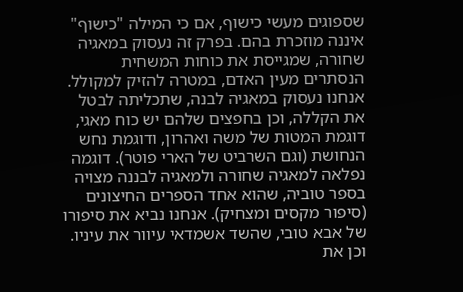שספוגים מעשי כישוף, אם כי המילה "כישוף" איננה מוזכרת בהם. בפרק זה נעסוק במאגיה שחורה, שמגייסת את כוחות המשחית הנסתרים מעין האדם, במטרה להזיק למקולל. אנחנו נעסוק במאגיה לבנה, שתכליתה לבטל את הקללה, וכן בחפצים שלהם יש כוח מאגי, דוגמת המטות של משה ואהרון, ודוגמת נחש הנחושת (וגם השרביט של הארי פוטר). דוגמה נפלאה למאגיה שחורה ולמאגיה לבננה מצויה בספר טוביה, שהוא אחד הספרים החיצונים (סיפור מקסים ומצחיק). אנחנו נביא את סיפורו של אבא טובי, שהשד אשמדאי עיוור את עיניו. וכן את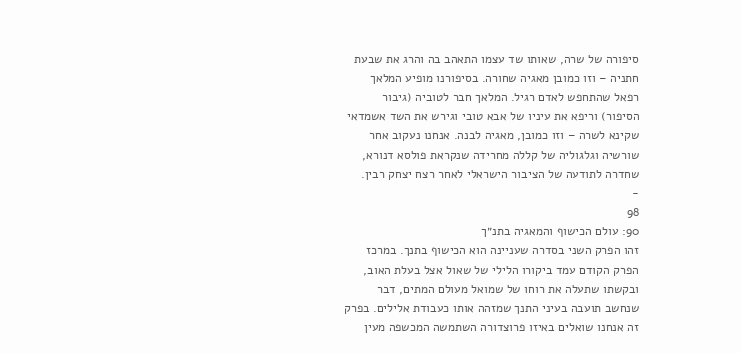סיפורה של שרה, שאותו שד עצמו התאהב בה והרג את שבעת חתניה – וזו כמובן מאגיה שחורה. בסיפורנו מופיע המלאך רפאל שהתחפש לאדם רגיל. המלאך חבר לטוביה (גיבור הסיפור) וריפא את עיניו של אבא טובי וגירש את השד אשמדאי שקינא לשרה – וזו כמובן, מאגיה לבנה. אנחנו נעקוב אחר שורשיה וגלגוליה של קללה מחרידה שנקראת פולסא דנורא, שחדרה לתודעה של הציבור הישראלי לאחר רצח יצחק רבין.
-
98
90: עולם הכישוף והמאגיה בתנ״ך
זהו הפרק השני בסדרה שעניינה הוא הכישוף בתנך. במרכז הפרק הקודם עמד ביקורו הלילי של שאול אצל בעלת האוב, ובקשתו שתעלה את רוחו של שמואל מעולם המתים, דבר שנחשב תועבה בעיני התנך שמזהה אותו כעבודת אלילים. בפרק זה אנחנו שואלים באיזו פרוצדורה השתמשה המכשפה מעין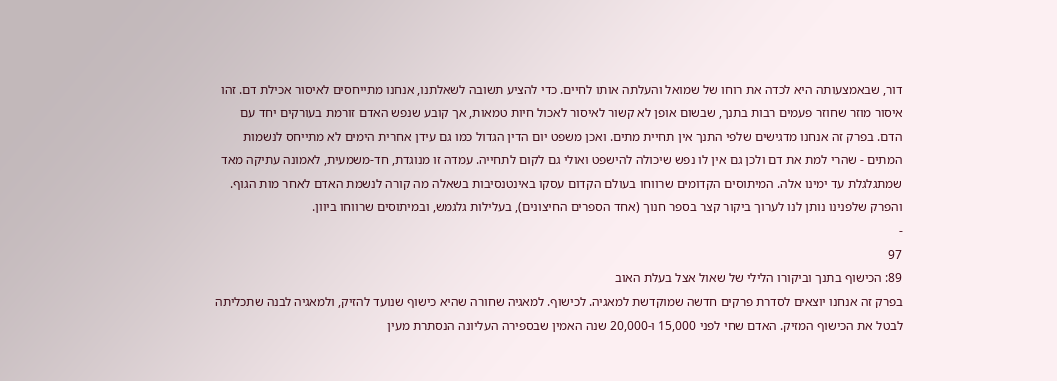דור, שבאמצעותה היא לכדה את רוחו של שמואל והעלתה אותו לחיים. כדי להציע תשובה לשאלתנו, אנחנו מתייחסים לאיסור אכילת דם. זהו איסור מוזר שחוזר פעמים רבות בתנך, שבשום אופן לא קשור לאיסור לאכול חיות טמאות, אך קובע שנפש האדם זורמת בעורקים יחד עם הדם. בפרק זה אנחנו מדגישים שלפי התנך אין תחיית מתים. ואכן משפט יום הדין הגדול כמו גם עידן אחרית הימים לא מתייחס לנשמות המתים - שהרי למת את דם ולכן גם אין לו נפש שיכולה להישפט ואולי גם לקום לתחייה. עמדה זו מנוגדת, חד-משמעית, לאמונה עתיקה מאד שמתגלגלת עד ימינו אלה. המיתוסים הקדומים שרווחו בעולם הקדום עסקו באינטנסיבות בשאלה מה קורה לנשמת האדם לאחר מות הגוף. והפרק שלפנינו נותן לנו לערוך ביקור קצר בספר חנוך (אחד הספרים החיצונים), בעלילות גלגמש, ובמיתוסים שרווחו ביוון.
-
97
89: הכישוף בתנך וביקורו הלילי של שאול אצל בעלת האוב
בפרק זה אנחנו יוצאים לסדרת פרקים חדשה שמוקדשת למאגיה. לכישוף. למאגיה שחורה שהיא כישוף שנועד להזיק, ולמאגיה לבנה שתכליתה לבטל את הכישוף המזיק. האדם שחי לפני 15,000 ו-20,000 שנה האמין שבספירה העליונה הנסתרת מעין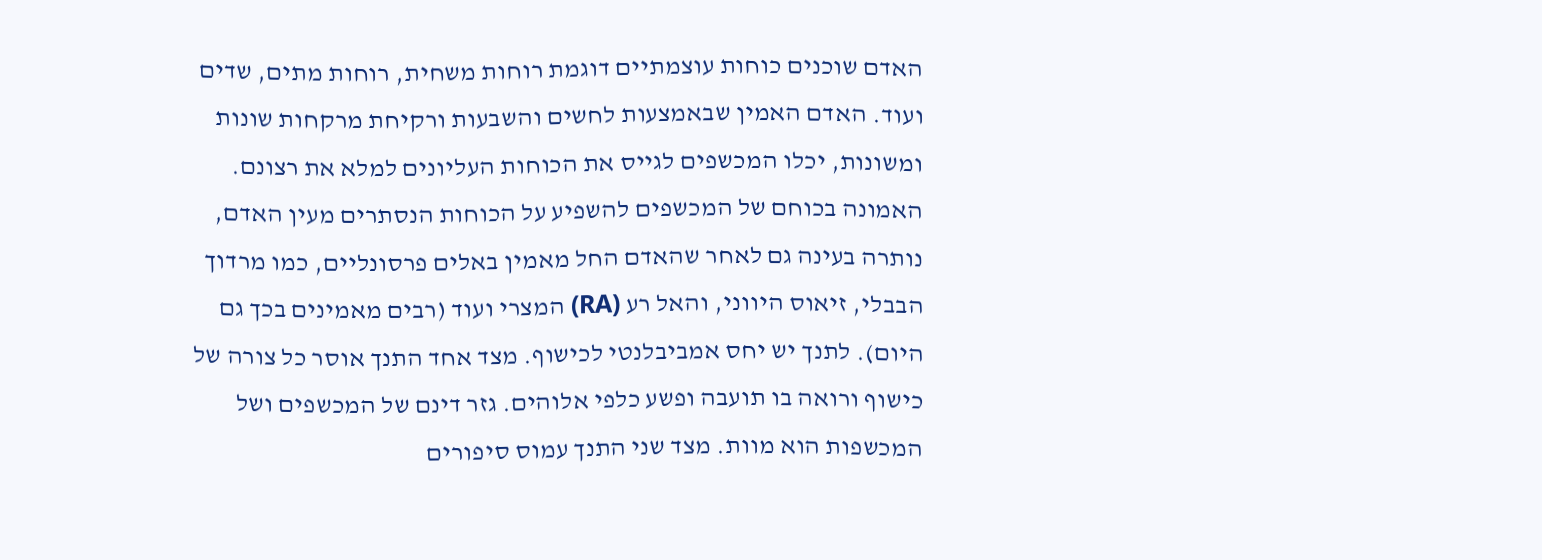האדם שוכנים כוחות עוצמתיים דוגמת רוחות משחית, רוחות מתים, שדים ועוד. האדם האמין שבאמצעות לחשים והשבעות ורקיחת מרקחות שונות ומשונות, יכלו המכשפים לגייס את הכוחות העליונים למלא את רצונם. האמונה בכוחם של המכשפים להשפיע על הכוחות הנסתרים מעין האדם, נותרה בעינה גם לאחר שהאדם החל מאמין באלים פרסונליים, כמו מרדוך הבבלי, זיאוס היווני, והאל רע (RA) המצרי ועוד (רבים מאמינים בכך גם היום). לתנך יש יחס אמביבלנטי לכישוף. מצד אחד התנך אוסר כל צורה של כישוף ורואה בו תועבה ופשע כלפי אלוהים. גזר דינם של המכשפים ושל המכשפות הוא מוות. מצד שני התנך עמוס סיפורים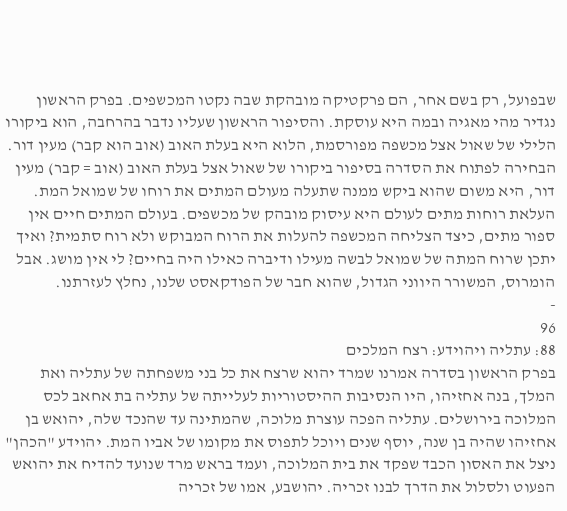שבפועל, רק בשם אחר, הם פרקטיקה מובהקת שבה נקטו המכשפים. בפרק הראשון נגדיר מהי מאגיה ובמה היא עוסקת. והסיפור הראשון שעליו נדבר בהרחבה, הוא ביקורו הלילי של שאול אצל מכשפה מפורסמת, הלוא היא בעלת האוב (אוב הוא קבר) מעין דור. הבחירה לפתוח את הסדרה בסיפור ביקורו של שאול אצל בעלת האוב (אוב = קבר) מעין דור, היא משום שהוא ביקש ממנה שתעלה מעולם המתים את רוחו של שמואל המת. העלאת רוחות מתים לעולם היא עיסוק מובהק של מכשפים. בעולם המתים חיים אין ספור מתים, כיצד הצליחה המכשפה להעלות את הרוח המבוקש ולא רוח סתמית? ואיך יתכן שרוח המתה של שמואל לבשה מעילו ודיברה כאילו היה בחיים? לי אין מושג. אבל הומרוס, המשורר היווני הגדול, שהוא חבר של הפודקאסט שלנו, נחלץ לעזרתנו.
-
96
88: עתליה ויהוידע: רצח המלכים
בפרק הראשון בסדרה אמרנו שמרד יהוא שרצח את כל בני משפחתה של עתליה ואת המלך, בנה אחזיהו, היו הנסיבות ההיסטוריות לעלייתה של עתליה בת אחאב לכס המלוכה בירושלים. עתליה הפכה עוצרת מלוכה, שהמתינה עד שהנכד שלה, יהואש בן אחזיהו שהיה בן שנה, יוסף שנים ויוכל לתפוס את מקומו של אביו המת. יהוידע "הכהן" ניצל את האסון הכבד שפקד את בית המלוכה, ועמד בראש מרד שנועד להדיח את יהואש הפעוט ולסלול את הדרך לבנו זכריה. יהושבע, אמו של זכריה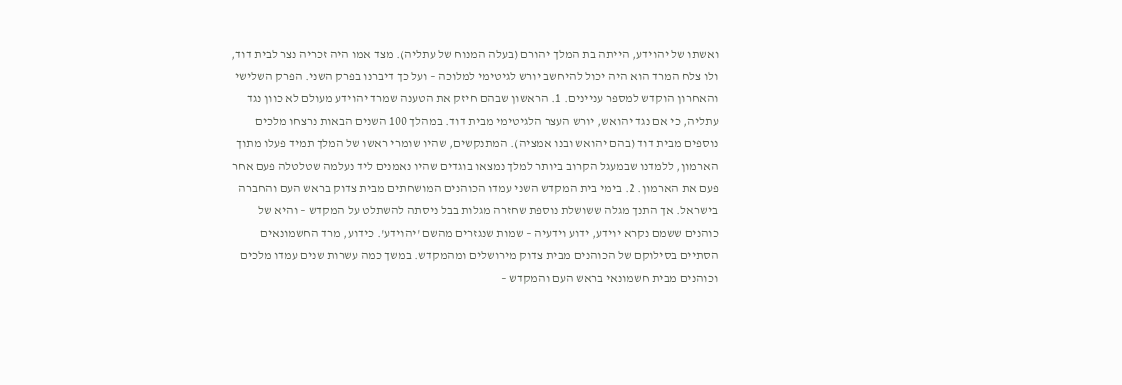ואשתו של יהוידע, הייתה בת המלך יהורם (בעלה המנוח של עתליה). מצד אמו היה זכריה נצר לבית דוד, ולו צלח המרד הוא היה יכול להיחשב יורש לגיטימי למלוכה – ועל כך דיברנו בפרק השני. הפרק השלישי והאחרון הוקדש למספר עניינים. 1. הראשון שבהם חיזק את הטענה שמרד יהוידע מעולם לא כוון נגד עתליה, כי אם נגד יהואש, יורש העצר הלגיטימי מבית דוד. במהלך 100 השנים הבאות נרצחו מלכים נוספים מבית דוד (בהם יהואש ובנו אמציה). המתנקשים, שהיו שומרי ראשו של המלך תמיד פעלו מתוך הארמון, ללמדנו שבמעגל הקרוב ביותר למלך נמצאו בוגדים שהיו נאמנים ליד נעלמה שטלטלה פעם אחר פעם את הארמון. 2. בימי בית המקדש השני עמדו הכוהנים המושחתים מבית צדוק בראש העם והחברה בישראל. אך התנך מגלה ששושלת נוספת שחזרה מגלות בבל ניסתה להשתלט על המקדש – והיא של כוהנים ששמם נקרא יוידע, ידוע וידעיה – שמות שנגזרים מהשם 'יהוידע'. כידוע, מרד החשמונאים הסתיים בסילוקם של הכוהנים מבית צדוק מירושלים ומהמקדש. במשך כמה עשרות שנים עמדו מלכים וכוהנים מבית חשמונאי בראש העם והמקדש –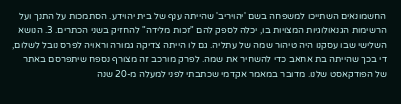החשמונאים השתייכו למשפחה בשם 'יהויריב' שהייתה ענף של בית יהוידע. הסתמכות על התנך ועל הרשימות הגנאולוגיות המצויות בו, יכלה לספק להם "זכות מלידה" להחזיק בשני הכתרים. 3. הנושא השלישי שבו עסקנו היה טיהור שמה של עתליה. גם לו הייתה צדיקה גמורה וראויה לפרס נובל לשלום, די בכך שהייתה בת אחאב כדי להשחיר את שמה. לפרק מורכב זה מצורף נספח שיתפרסם באתר של הפודקאסט שלנו. מדובר במאמר אקדמי שכתבתי לפני למעלה מ-20 שנה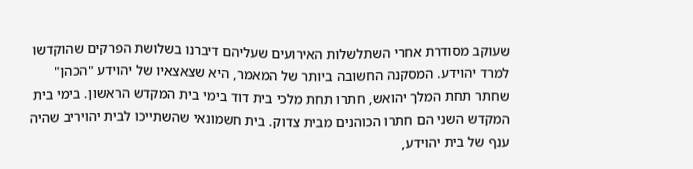שעוקב מסודרת אחרי השתלשלות האירועים שעליהם דיברנו בשלושת הפרקים שהוקדשו למרד יהוידע. המסקנה החשובה ביותר של המאמר, היא שצאצאיו של יהוידע "הכהן" שחתר תחת המלך יהואש, חתרו תחת מלכי בית דוד בימי בית המקדש הראשון. בימי בית המקדש השני הם חתרו הכוהנים מבית צדוק. בית חשמונאי שהשתייכו לבית יהויריב שהיה ענף של בית יהוידע,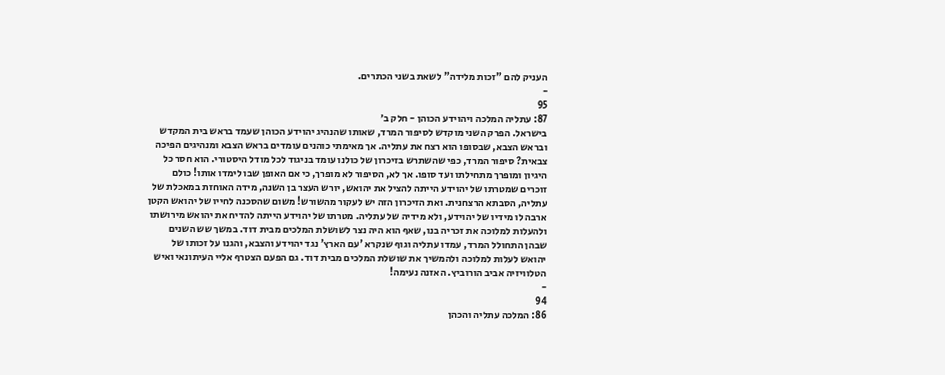העניק להם "זכות מלידה" לשאת בשני הכתרים.
-
95
87: עתליה המלכה ויהוידע הכוהן - חלק ב׳
בישראל. הפרק השני מוקדש לסיפור המרד, שאותו שהנהיג יהוידע הכוהן שעמד בראש בית המקדש ובראש הצבא, שבסופו הוא רצח את עתליה. אך מאימתי כוהנים עומדים בראש הצבא ומנהיגים הפיכה צבאית? סיפור המרד, כפי שהשתרש בזיכרון של כולנו עומד בניגוד לכל מודל היסטורי. הוא חסר כל היגיון ומופרך מתחילתו ועד סופו. אך לא, הסיפור לא מופרך, כי אם האופן שבו לימדו אותו! כולם זוכרים שמטרתו של יהוידע הייתה להציל את יהואש, יורש העצר בן השנה, מידה האוחזת במאכלת של עתליה, הסבתא הרצחנית. ואת הזיכרון הזה יש לעקור מהשורש! משום שהסכנה לחייו של יהואש הקטן ארבה לו מידיו של יהוידע, ולא מידיה של עתליה. מטרתו של יהוידע הייתה להדיח את יהואש מירושתו ולהעלות למלוכה את זכריה בנו, שאף הוא היה נצר לשושלת המלכים מבית דוד. במשך שש השנים שבהן התחולל המרד, עמדו עתליה וגוף שנקרא 'עם הארץ' נגד יהוידע והצבא, והגנו על זכותו של יהואש לעלות למלוכה ולהמשיך את שושלת המלכים מבית דוד. גם הפעם הצטרף אליי העיתונאי ואיש הטלוויזיה אביב הורוביץ. האזנה נעימה!
-
94
86: המלכה עתליה והכהן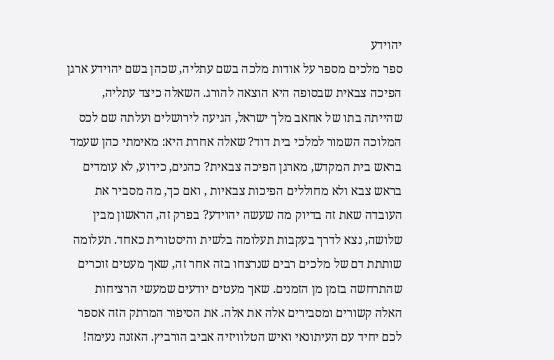יהוידע
ספר מלכים מספר על אודות מלכה בשם עתליה, שכהן בשם יהוידע ארגן הפיכה צבאית שבסופה היא הוצאה להורג. השאלה כיצד עתליה, שהייתה בתו של אחאב מלך ישראל, הגיעה לירושלים ועלתה שם לכס המלוכה השמור למלכי בית דוד? שאלה אחרת היא: מאימתי כהן שעמד בראש בית המקדש, מארגן הפיכה צבאית? כהנים, כידוע, לא עומדים בראש צבא ולא מחוללים הפיכות צבאיות , ואם כך, מה מסביר את העובדה שאת זה בדיוק מה שעשה יהוידע? בפרק זה, הראשון מבין שלושה, נצא לדרך בעקבות תעלומה בלשית והיסטורית כאחד. תעלומה שותתת דם של מלכים רבים שנרצחו בזה אחר זה, שאך מעטים זוכרים שהתרחשה בזמן מן הזמנים. שאך מעטים יודעים שמעשי הרציחות האלה קשורים ומסבירים אלה את אלה. את הסיפור המרתק הזה אספר לכם יחיד עם העיתונאי ואיש הטלוויזיה אביב הורביץ. האזנה נעימה!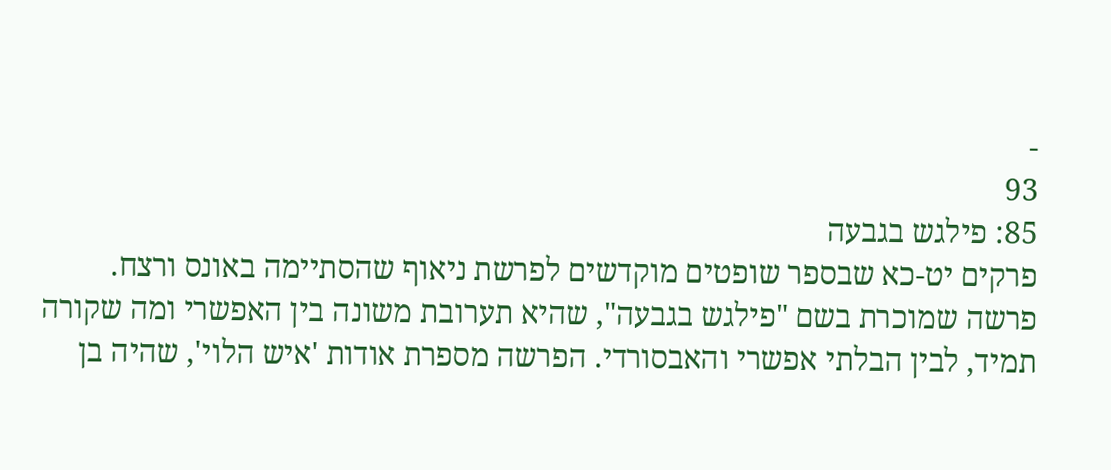-
93
85: פילגש בגבעה
פרקים יט-כא שבספר שופטים מוקדשים לפרשת ניאוף שהסתיימה באונס ורצח. פרשה שמוכרת בשם "פילגש בגבעה", שהיא תערובת משונה בין האפשרי ומה שקורה תמיד, לבין הבלתי אפשרי והאבסורדי. הפרשה מספרת אודות 'איש הלוי', שהיה בן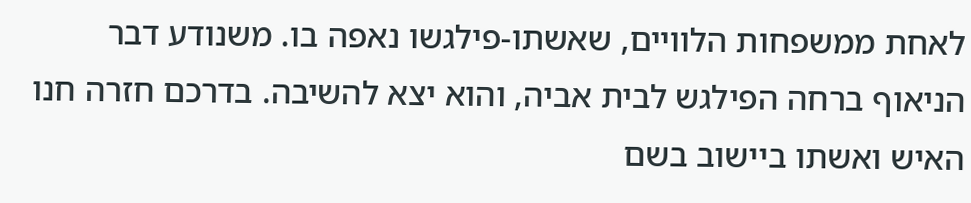לאחת ממשפחות הלוויים, שאשתו-פילגשו נאפה בו. משנודע דבר הניאוף ברחה הפילגש לבית אביה, והוא יצא להשיבה. בדרכם חזרה חנו האיש ואשתו ביישוב בשם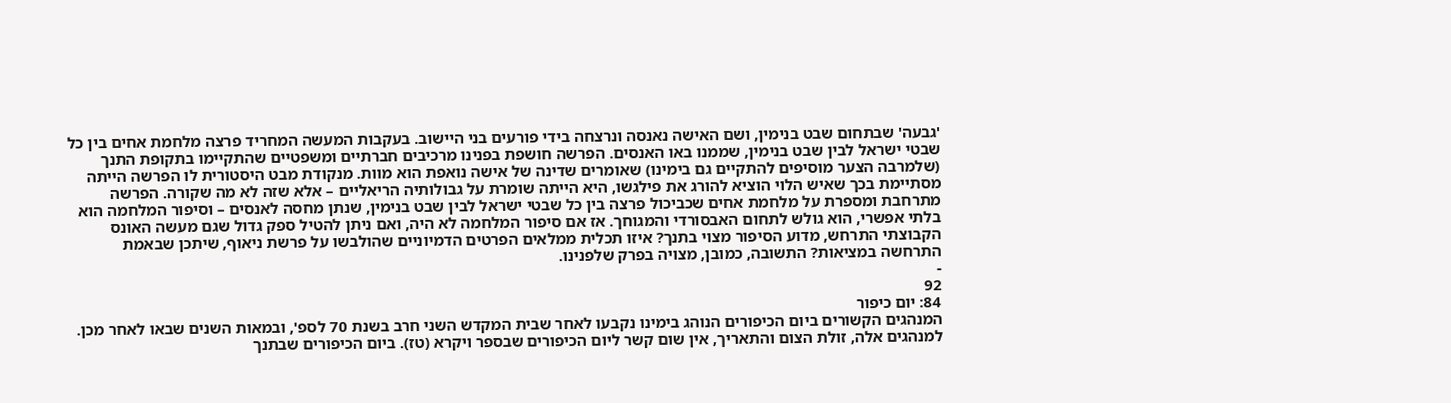'גבעה' שבתחום שבט בנימין, ושם האישה נאנסה ונרצחה בידי פורעים בני היישוב. בעקבות המעשה המחריד פרצה מלחמת אחים בין כל שבטי ישראל לבין שבט בנימין, שממנו באו האנסים. הפרשה חושפת בפנינו מרכיבים חברתיים ומשפטיים שהתקיימו בתקופת התנך (שלמרבה הצער מוסיפים להתקיים גם בימינו) שאומרים שדינה של אישה נואפת הוא מוות. מנקודת מבט היסטורית לו הפרשה הייתה מסתיימת בכך שאיש הלוי הוציא להורג את פילגשו, היא הייתה שומרת על גבולותיה הריאליים – אלא שזה לא מה שקורה. הפרשה מתרחבת ומספרת על מלחמת אחים שכביכול פרצה בין כל שבטי ישראל לבין שבט בנימין, שנתן מחסה לאנסים – וסיפור המלחמה הוא בלתי אפשרי, הוא גולש לתחום האבסורדי והמגוחך. אז אם סיפור המלחמה לא היה, ואם ניתן להטיל ספק גדול שגם מעשה האונס הקבוצתי התרחש, מדוע הסיפור מצוי בתנך? איזו תכלית ממלאים הפרטים הדמיוניים שהולבשו על פרשת ניאוף, שיתכן שבאמת התרחשה במציאות? התשובה, כמובן, מצויה בפרק שלפנינו.
-
92
84: יום כיפור
המנהגים הקשורים ביום הכיפורים הנוהג בימינו נקבעו לאחר שבית המקדש השני חרב בשנת 70 לספ', ובמאות השנים שבאו לאחר מכן. למנהגים אלה, זולת הצום והתאריך, אין שום קשר ליום הכיפורים שבספר ויקרא (טז). ביום הכיפורים שבתנך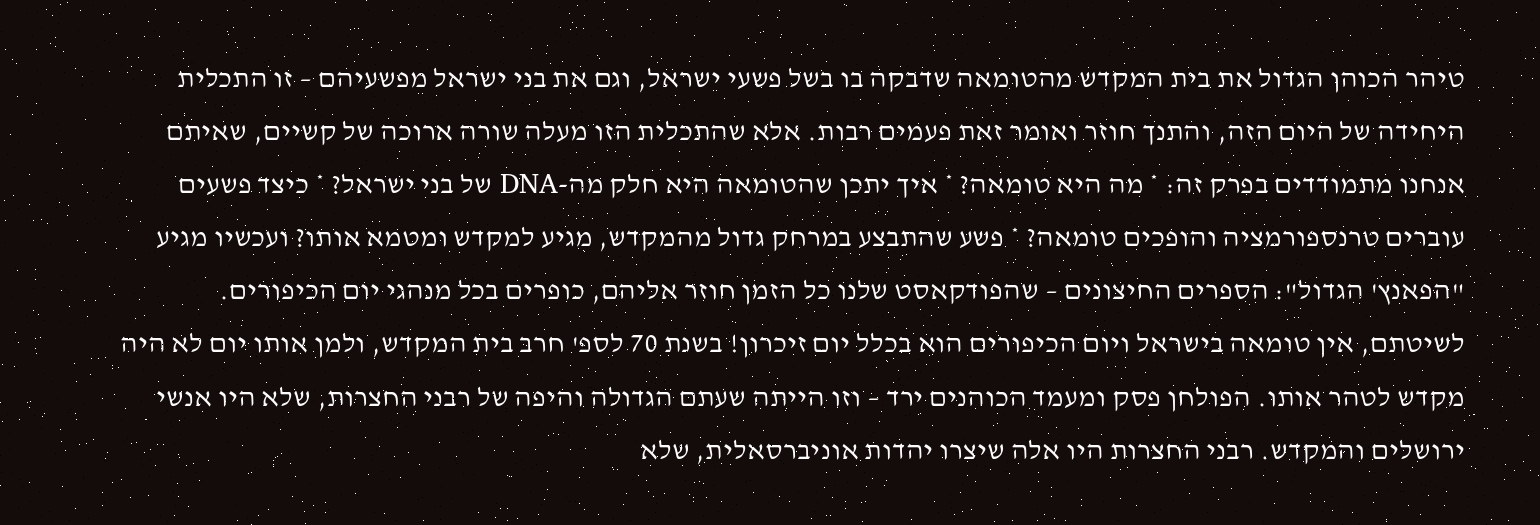טיהר הכוהן הגדול את בית המקדש מהטומאה שדבקה בו בשל פשעי ישראל, וגם את בני ישראל מפשעיהם – זו התכלית היחידה של היום הזה, והתנך חוזר ואומר זאת פעמים רבות. אלא שהתכלית הזו מעלה שורה ארוכה של קשיים, שאיתם אנחנו מתמודדים בפרק זה: * מה היא טומאה? * איך יתכן שהטומאה היא חלק מה-DNA של בני ישראל? * כיצד פשעים עוברים טרנספורמציה והופכים טומאה? * פשע שהתבצע במרחק גדול מהמקדש, מגיע למקדש ומטמא אותו? ועכשיו מגיע "הפאנץ' הגדול": הספרים החיצונים – שהפודקאסט שלנו כל הזמן חוזר אליהם, כופרים בכל מנהגי יום הכיפורים. לשיטתם, אין טומאה בישראל ויום הכיפורים הוא בכלל יום זיכרון! בשנת 70 לספ' חרב בית המקדש, ולמן אותו יום לא היה מקדש לטהר אותו. הפולחן פסק ומעמד הכוהנים ירד – וזו הייתה שעתם הגדולה והיפה של רבני החצרות, שלא היו אנשי ירושלים והמקדש. רבני החצרות היו אלה שיצרו יהדות אוניברסאלית, שלא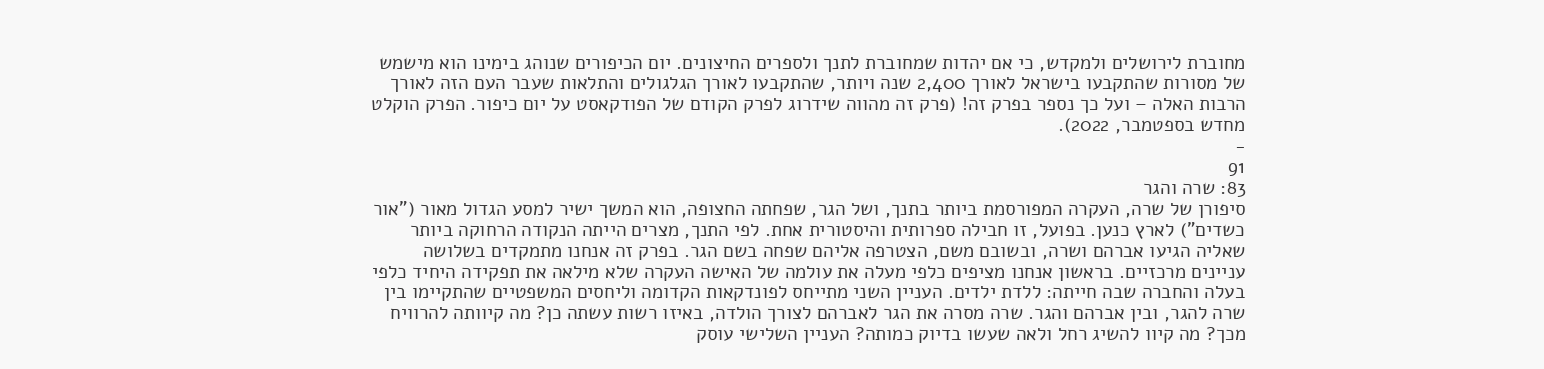מחוברת לירושלים ולמקדש, כי אם יהדות שמחוברת לתנך ולספרים החיצונים. יום הכיפורים שנוהג בימינו הוא מישמש של מסורות שהתקבעו בישראל לאורך 2,400 שנה ויותר, שהתקבעו לאורך הגלגולים והתלאות שעבר העם הזה לאורך הרבות האלה – ועל כך נספר בפרק זה! (פרק זה מהווה שידרוג לפרק הקודם של הפודקאסט על יום כיפור. הפרק הוקלט מחדש בספטמבר, 2022).
-
91
83: שרה והגר
סיפורן של שרה, העקרה המפורסמת ביותר בתנך, ושל הגר, שפחתה החצופה, הוא המשך ישיר למסע הגדול מאור ("אור כשדים") לארץ כנען. בפועל, זו חבילה ספרותית והיסטורית אחת. לפי התנך, מצרים הייתה הנקודה הרחוקה ביותר שאליה הגיעו אברהם ושרה, ובשובם משם, הצטרפה אליהם שפחה בשם הגר. בפרק זה אנחנו מתמקדים בשלושה עניינים מרכזיים. בראשון אנחנו מציפים כלפי מעלה את עולמה של האישה העקרה שלא מילאה את תפקידה היחיד כלפי בעלה והחברה שבה חייתה: ללדת ילדים. העניין השני מתייחס לפונדקאות הקדומה וליחסים המשפטיים שהתקיימו בין שרה להגר, ובין אברהם והגר. שרה מסרה את הגר לאברהם לצורך הולדה, באיזו רשות עשתה כן? מה קיוותה להרוויח מכך? מה קיוו להשיג רחל ולאה שעשו בדיוק כמותה? העניין השלישי עוסק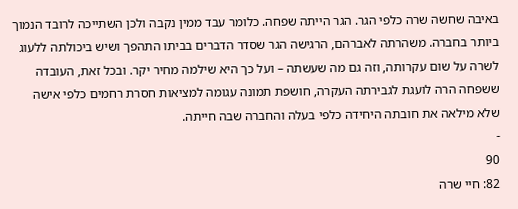באיבה שחשה שרה כלפי הגר. הגר הייתה שפחה. כלומר עבד ממין נקבה ולכן השתייכה לרובד הנמוך ביותר בחברה. משהרתה לאברהם, הרגישה הגר שסדר הדברים בביתו התהפך ושיש ביכולתה ללעוג לשרה על שום עקרותה, וזה גם מה שעשתה – ועל כך היא שילמה מחיר יקר. ובכל זאת, העובדה ששפחה הרה לועגת לגבירתה העקרה, חושפת תמונה עגומה למציאות חסרת רחמים כלפי אישה שלא מילאה את חובתה היחידה כלפי בעלה והחברה שבה חייתה.
-
90
82: חיי שרה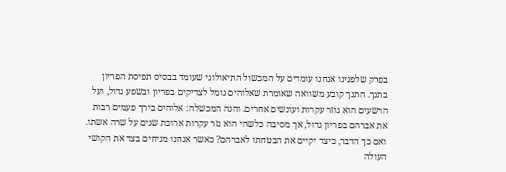בפרק שלפנינו אנחנו עומדים על המכשול התיאולוגי שעומד בבסיס תפיסת הפריון בתנך. התנך קובע משוואה שאומרת שאלוהים גומל לצדיקים בפריון ובשפע גדול, ועל הרשעים הוא גוזר עקרות ועונשים אחרים. והנה המכשלה: אלוהים בירך פעמים רבות את אברהם בפריון גדול, אך מסיבה כלשהי הוא גזר עקרות ארוכת שנים על שרה אשתו. ואם כך הדבר, כיצד יקיים את הבטחתו לאברהם? כאשר אנחנו מניחים בצד את הקושי העולה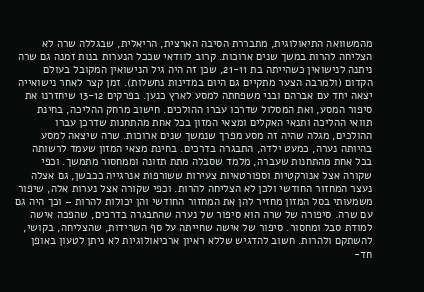מהמשוואה התיאולוגית, מתבררת הסיבה הארצית, הריאלית, שבגללה שרה לא הצליחה להרות במשך שנים ארוכות. קרוב לוודאי שככל הנערות בנות זמנה גם שרה ניתנה לנישואין כשהייתה בת 21-11, שכן זה היה גיל הנישואין המקובל בעולם הקדום (ולמרבה הצער מתקיים גם היום במדינות נחשלות). זמן קצר לאחר נישואייה יצאה יחד עם אברהם ובני משפחתה למסע לארץ כנען. בפרקים 13-12 שיחזרנו את סיפור המסע, ואת המסלול שדרכו עברו ההולכים. חישוב מרחק ההליכה, בחינת תוואי ההליכה ותנאי האקלים ומצאי המזון בכל אחת מהתחנות שדרכן עברו ההולכים, מגלה שהיה זה מסע מפרך שנמשך שנים ארוכות. שרה שיצאה למסע בהיותה נערה, כמעט ילדה, התבגרה בדרכים. בחינת מצאי המזון שעמד לרשותה בכל אחת מהתחנות שעברה, מלמד שסבלה מתת תזונה וממחסור מתמשך. וכפי שקורה אצל אנורקטיות וספורטאיות צעירות ששורפות אנרגייה ככבשן, גם אצלה נעצר המחזור החודשי ולכן לא הצליחה להרות. וכפי שקורה אצל נערות אלה, שיפור משמעותי בסל המזון מחזיר להן את המחזור החודשי והן יכולות להרות – וכך היה גם עם שרה. סיפורה של שרה הוא סיפור של נערה שהתבגרה בדרכים, שהפכה אישה למודת סבל ומחסור. סיפור של אישה שחייתה על סף השרידות, שהצליחה, בקושי, להשתקם ולהרות. חשוב להדגיש שללא ראיון ארכיאולוגיות לא ניתן לטעון באופן חד-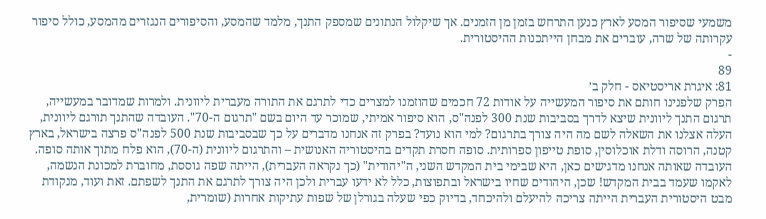משמעי שסיפור המסע לארץ כנען התרחש בזמן מן הזמנים. אך שיקלול הנתונים שמספק התנך, מלמד שהמסע, והסיפורים הנגזרים מהמסע, כולל סיפור עקרותה של שרה, עוברים את מבחן הייתכנות ההיסטורית.
-
89
81: איגרת אריסטיאס - חלק ב׳
הפרק שלפנינו חותם את סיפור המעשייה על אודות 72 חכמים שהוזמנו למצרים כדי לתרגם את התורה מעברית ליוונית. ולמרות שמדובר במעשייה, תרגום התנך ליוונית שיצא לדרך בסביבות שנת 300 לפנה"ס, הוא סיפור אמיתי, שמוכר עד היום בשם "תרגום ה-70". העובדה שהתנך תורגם ליוונית, העלה אצלנו את השאלה לשם מה היה צורך בתרגום? למי הוא נועד? בפרק זה אנחנו מדברים על כך שבסביבות שנת 500 לפנה"ס פרצה בישראל, בארץ קטנה, הרוסה ודלת אוכלוסין, סופת טייפון ספרותית. סופה חסרת תקדים בהיסטוריה האנושית – והתרגום ליוונית (ה-70), הוא פלח מתוך אותה סופה. העובדה שאותה אנחנו מדגישים כאן, היא שבימי בית המקדש השני, ה"יהודית" (כך נקראה העברית), הייתה שפה גוססת, מחוברת למכונת הנשמה, לאקמו שעמד בבית המקדש! שכן, היהודים שחיו בישראל ובתפוצות, כלל לא ידעו עברית ולכן היה צורך לתרגם את התנך לשפתם. זאת ועוד, מנקודת מבט היסטורית העברית הייתה צריכה להיעלם ולהיכחד, בדיוק כפי שעלה בגורלן של שפות עתיקות אחרות (שומרית,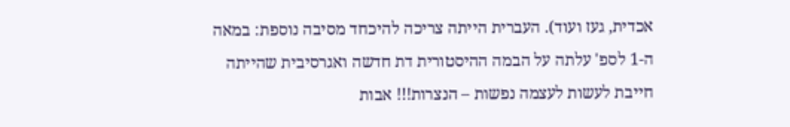אכדית, געז ועוד). העברית הייתה צריכה להיכחד מסיבה נוספת: במאה ה-1 לספ' עלתה על הבמה ההיסטורית דת חדשה ואגרסיבית שהייתה חייבת לעשות לעצמה נפשות – הנצרות!!! אבות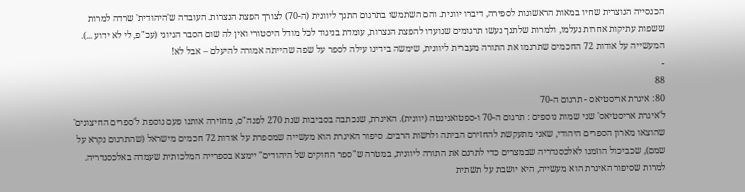הכנסייה הנוצרית שחיו במאות הראשונות לספירה, דיברו יוונית. והם השתמשו בתרגום התנך ליוונית (ה-70) לצורך הפצת הנצרות. העובדה ש'היהודית' שרדה למרות ששפות עתיקות אחרות נעלמו, ולמרות שלתנך נעשו תרגומים שנועדו להפצת הנצרות, עומדת בניגוד לכל מודל היסטורי ואין לה שום הסבר הגיוני (עכ"פ, לי לא ידוע ...). המעשייה על אודות 72 החכמים שתרגמו את התורה מעברית ליוונית, שימשה בידינו עילה לספר על שפה שהייתה אמורה להיעלם – אבל לא!
-
88
80: איגרת אריסטיאס - תרגום ה-70
ל'איגרת אריסטיאס' שני שמות נוספים : תרגום ה-70 ו-ספטואגינטה (יוונית). האיגרת, שנכתבה בסביבות שנת 270 לפנה"ס, מחזירה אותנו פעם נוספת ל'ספרים החיצונים' שהוצאו מארון הספרים היהודי, שאני מתעקשת להחזירם הביתה ולרשות הרבים. סיפור האיגרת הוא מעשייה שמספרת על אודות 72 חכמים מישראל (שהתרגום נקרא על שמם), שכביכול הוזמנו לאלכסנדריה שבמצרים כדי לתרגם את התורה ליוונית, במטרה ש"ספר החוקים של היהודים" יימצא בספרייה המלכותית שעמדה באלכסנדריה. למרות שסיפור האיגרת הוא מעשייה, היא יושבת על תשתית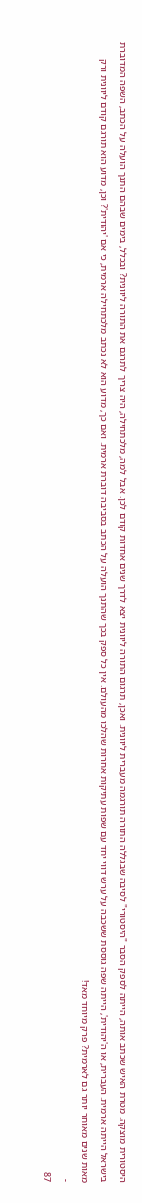היסטורית מוצקה. מטרת האיש שכתב אותה, הייתה לספק הסבר "היסטורי" לסיבה שבגללה התורה תורגמה מעברית ליוונית. ואכן, תרגום התורה ליוונית יצא לדרך שנים אחדות קודם לכן. אבל למה, מלכתחילה, היה צריך לתרגם את התורה ליוונית? ובכלל, בימים שבהם התנך הועלה על הכתב, השפה המדוברת בישראל הייתה ארמית. העברית, או ה'יהודית', הייתה שפה גוססת ששכבה על ערש דווי יחד עם שפות עתיקות אחרות שהלכו מהעולם. אין כל ספק בכך שהתנך הועלה על הכתב בסביבה דוברת ארמית. ואם כך, מדוע הוא לא נכתב מלכתחילה ארמית, כי אם 'יהודית'? וכן, מדוע הוא תורגם קודם ליוונית ורק מאות שנים מאוחר יותר גם לארמית? פרק מיוחד מאד!
-
87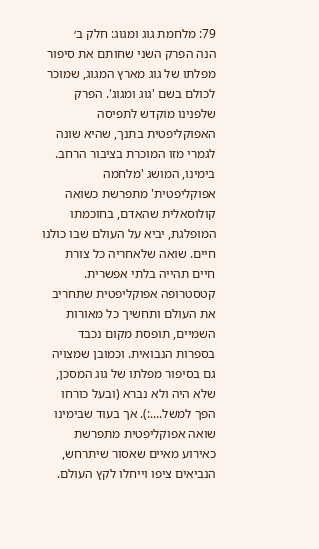79: מלחמת גוג ומגוג: חלק ב׳
הנה הפרק השני שחותם את סיפור מפלתו של גוג מארץ המגוג, שמוכר לכולם בשם 'גוג ומגוג'. הפרק שלפנינו מוקדש לתפיסה האפוקליפטית בתנך, שהיא שונה לגמרי מזו המוכרת בציבור הרחב. בימינו, המושג 'מלחמה אפוקליפטית' מתפרשת כשואה קולוסאלית שהאדם, בחוכמתו המופלגת, יביא על העולם שבו כולנו חיים. שואה שלאחריה כל צורת חיים תהייה בלתי אפשרית. קטסטרופה אפוקליפטית שתחריב את העולם ותחשיך כל מאורות השמיים, תופסת מקום נכבד בספרות הנבואית. וכמובן שמצויה גם בסיפור מפלתו של גוג המסכן, שלא היה ולא נברא (ובעל כורחו הפך למשל....:). אך בעוד שבימינו שואה אפוקליפטית מתפרשת כאירוע מאיים שאסור שיתרחש, הנביאים ציפו וייחלו לקץ העולם.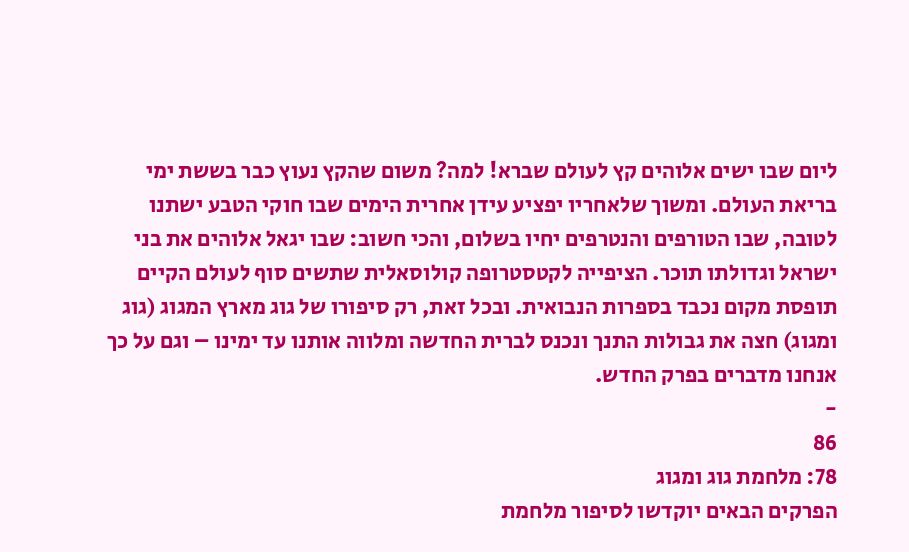ליום שבו ישים אלוהים קץ לעולם שברא! למה? משום שהקץ נעוץ כבר בששת ימי בריאת העולם. ומשוך שלאחריו יפציע עידן אחרית הימים שבו חוקי הטבע ישתנו לטובה, שבו הטורפים והנטרפים יחיו בשלום, והכי חשוב: שבו יגאל אלוהים את בני ישראל וגדולתו תוכר. הציפייה לקטסטרופה קולוסאלית שתשים סוף לעולם הקיים תופסת מקום נכבד בספרות הנבואית. ובכל זאת, רק סיפורו של גוג מארץ המגוג (גוג ומגוג) חצה את גבולות התנך ונכנס לברית החדשה ומלווה אותנו עד ימינו – וגם על כך אנחנו מדברים בפרק החדש.
-
86
78: מלחמת גוג ומגוג
הפרקים הבאים יוקדשו לסיפור מלחמת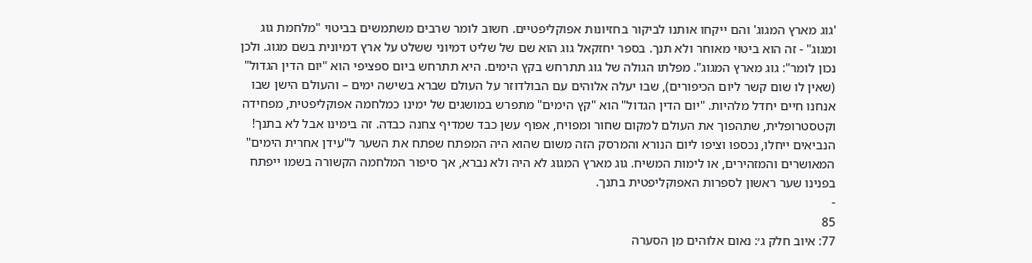'גוג מארץ המגוג' והם ייקחו אותנו לביקור בחזיונות אפוקליפטיים. חשוב לומר שרבים משתמשים בביטוי "מלחמת גוג ומגוג" - זה הוא ביטוי מאוחר ולא תנך. בספר יחזקאל גוג הוא שם של שליט דמיוני ששלט על ארץ דמיונית בשם מגוג. ולכן נכון לומר": גוג מארץ המגוג". מפלתו הגולה של גוג תתרחש בקץ הימים. היא תתרחש ביום ספציפי הוא "יום הדין הגדול" (שאין לו שום קשר ליום הכיפורים), שבו יעלה אלוהים עם הבולדוזר על העולם שברא בשישה ימים – והעולם הישן שבו אנחנו חיים יחדל מלהיות. "יום הדין הגדול" הוא "קץ הימים" מתפרש במושגים של ימינו כמלחמה אפוקליפטית, מפחידה וקטסטרופלית, שתהפוך את העולם למקום שחור ומפויח, אפוף עשן כבד שמדיף צחנה כבדה. זה בימינו אבל לא בתנך! הנביאים ייחלו, נכספו וציפו ליום הנורא והמרסק הזה משום שהוא היה המפתח שפתח את השער ל"עידן אחרית הימים" המאושרים והמזהירים, או לימות המשיח. גוג מארץ המגוג לא היה ולא נברא, אך סיפור המלחמה הקשורה בשמו ייפתח בפנינו שער ראשון לספרות האפוקליפטית בתנך.
-
85
77: איוב חלק ג׳: נאום אלוהים מן הסערה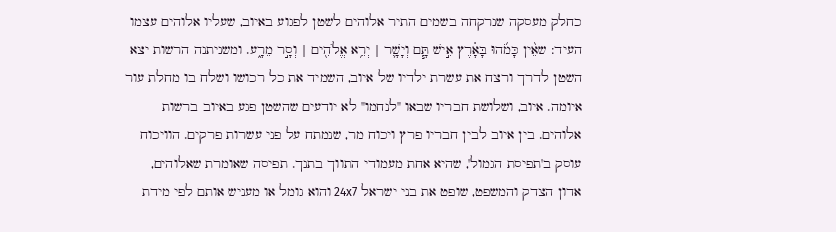כחלק מעסקה שנרקחה בשמים התיר אלוהים לשטן לפגוע באיוב, שעליו אלוהים עצמו העיד: שאֵ֨ין כָּמֹ֜הוּ בָּאָ֗רֶץ אִ֣ישׁ תָּ֧ם וְיָשָׁ֛ר | יְרֵ֥א אֱלֹהִ֖ים | וְסָ֣ר מֵרָ֑ע. ומשניתנה הרשות יצא השטן לדרך ורצח את עשרת ילדיו של איוב, השמיד את כל רכושו ושלח בו מחלת עור איומה. איוב, ושלושת חבריו שבאו "לנחמו" לא יודעים שהשטן פגע באיוב ברשות אלוהים. בין איוב לבין חבריו פרץ ויכוח מר, שנמתח על פני עשרות פרקים. הוויכוח עוסק ב'תפיסת הגמול', שהיא אחת מעמודי התווך בתנך. תפיסה שאומרת שאלוהים, אדון הצדק והמשפט, שופט את בני ישראל 24x7 והוא גומל או מעניש אותם לפי מידת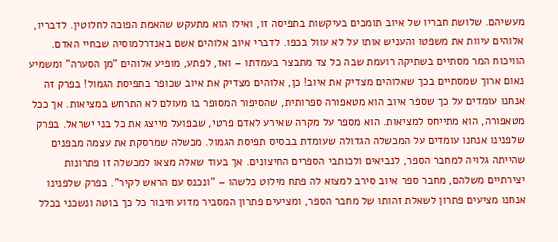מעשיהם. שלושת חבריו של איוב תומכים בעיקשות בתפיסה זו, ואילו הוא מתעקש שהאמת הפוכה לחלוטין. לדבריו, אלוהים עיוות את משפטו והעניש אותו על לא עוול בכפו. לדברי איוב אלוהים אשם באנדרלמוסיה שבחיי האדם. הוויכוח המר מסתיים בשתיקה רועמת שבה כל צד מתבצר בעמדתו – ואז, לפתע, מופיע אלוהים "מן הסערה" ומשמיע נאום ארוך שמסתיים בכך שאלוהים מצדיק את איוב! כן, אלוהים מצדיק את איוב שכופר בתפיסת הגמול! בפרק זה אנחנו עומדים על כך שספר איוב הוא מטאפורה ספרותית, שהסיפור המסופר בו מעולם לא התרחש במציאות. אך ככל מטאפורה, הוא מתייחס למציאות. הוא מספר על מקרה שאירע לאדם פרטי, שבפועל מייצג את כל בני ישראל. בפרק שלפנינו אנחנו עומדים על המכשלה הגדולה שעומדת בבסיס תפיסת הגמול. מכשלה שמרסקת את עצמה מבפנים שהייתה גלויה למחבר הספר, לנביאים ולכותבי הספרים החיצונים. אך בעוד שאלה מצאו למכשלה זו פתרונות יצירתיים משלהם, מחבר ספר איוב סירב למצוא לה פתח מילוט כלשהו – "ונכנס עם הראש לקיר". בפרק שלפנינו אנחנו מציעים פתרון לשאלת זהותו של מחבר הספר, ומציעים פתרון המסביר מדוע חיבור כל כך בוטה ונשכני בכלל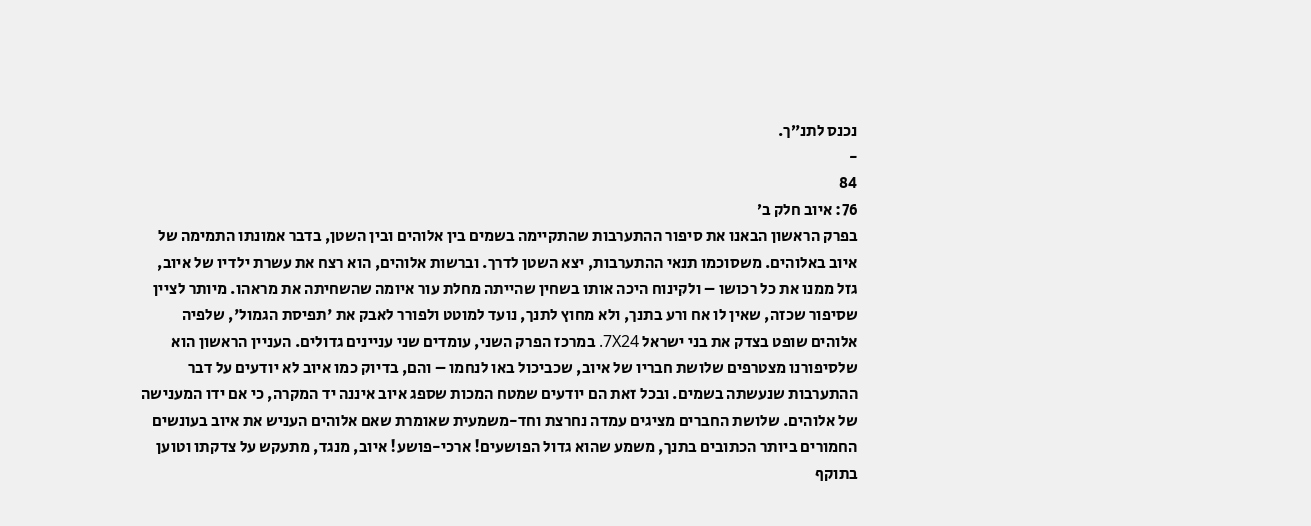נכנס לתנ״ך.
-
84
76: איוב חלק ב׳
בפרק הראשון הבאנו את סיפור ההתערבות שהתקיימה בשמים בין אלוהים ובין השטן, בדבר אמונתו התמימה של איוב באלוהים. משסוכמו תנאי ההתערבות, יצא השטן לדרך. וברשות אלוהים, הוא רצח את עשרת ילדיו של איוב, גזל ממנו את כל רכושו – ולקינוח היכה אותו בשחין שהייתה מחלת עור איומה שהשחיתה את מראהו. מיותר לציין שסיפור שכזה, שאין לו אח ורע בתנך, ולא מחוץ לתנך, נועד למוטט ולפורר לאבק את 'תפיסת הגמול', שלפיה אלוהים שופט בצדק את בני ישראל 7X24. במרכז הפרק השני, עומדים שני עניינים גדולים. העניין הראשון הוא שלסיפורנו מצטרפים שלושת חבריו של איוב, שכביכול באו לנחמו – והם, בדיוק כמו איוב לא יודעים על דבר ההתערבות שנעשתה בשמים. ובכל זאת הם יודעים שמטח המכות שספג איוב איננה יד המקרה, כי אם ידו המענישה של אלוהים. שלושת החברים מציגים עמדה נחרצת וחד-משמעית שאומרת שאם אלוהים העניש את איוב בעונשים החמורים ביותר הכתובים בתנך, משמע שהוא גדול הפושעים! ארכי-פושע! איוב, מנגד, מתעקש על צדקתו וטוען בתוקף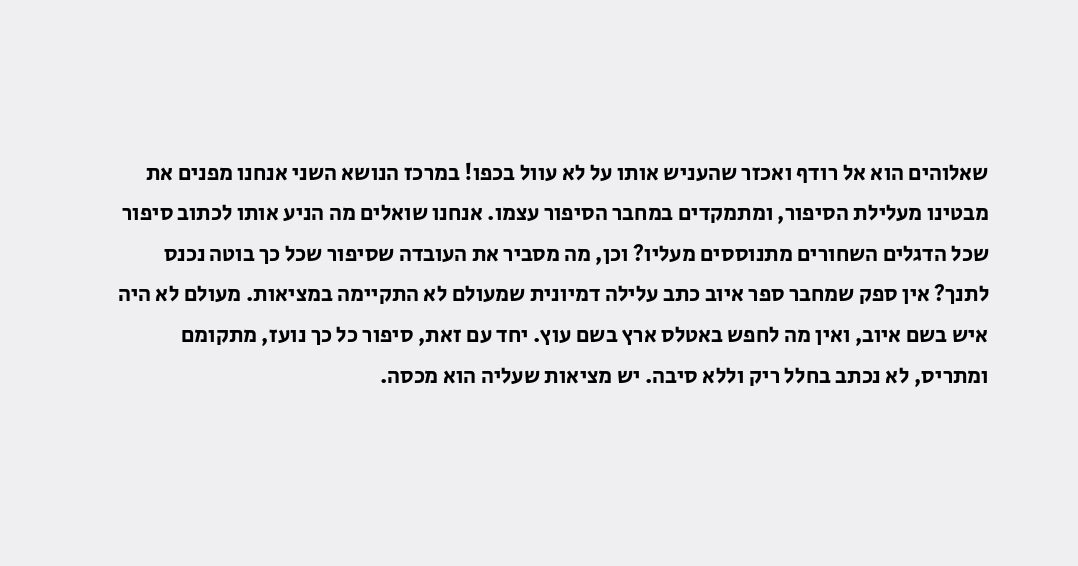שאלוהים הוא אל רודף ואכזר שהעניש אותו על לא עוול בכפו! במרכז הנושא השני אנחנו מפנים את מבטינו מעלילת הסיפור, ומתמקדים במחבר הסיפור עצמו. אנחנו שואלים מה הניע אותו לכתוב סיפור שכל הדגלים השחורים מתנוססים מעליו? וכן, מה מסביר את העובדה שסיפור שכל כך בוטה נכנס לתנך? אין ספק שמחבר ספר איוב כתב עלילה דמיונית שמעולם לא התקיימה במציאות. מעולם לא היה איש בשם איוב, ואין מה לחפש באטלס ארץ בשם עוץ. יחד עם זאת, סיפור כל כך נועז, מתקומם ומתריס, לא נכתב בחלל ריק וללא סיבה. יש מציאות שעליה הוא מכסה.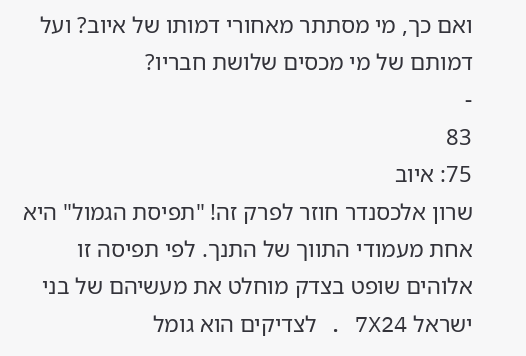ואם כך, מי מסתתר מאחורי דמותו של איוב? ועל דמותם של מי מכסים שלושת חבריו?
-
83
75: איוב
שרון אלכסנדר חוזר לפרק זה! "תפיסת הגמול" היא אחת מעמודי התווך של התנך. לפי תפיסה זו אלוהים שופט בצדק מוחלט את מעשיהם של בני ישראל 7X24 . לצדיקים הוא גומל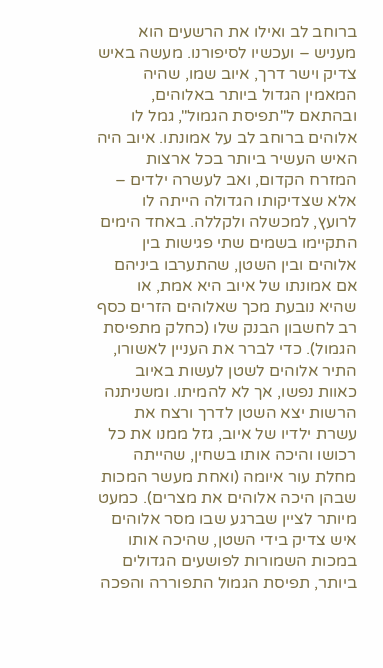ברוחב לב ואילו את הרשעים הוא מעניש – ועכשיו לסיפורנו. מעשה באיש צדיק וישר דרך, איוב שמו, שהיה המאמין הגדול ביותר באלוהים, ובהתאם ל"תפיסת הגמול", גמל לו אלוהים ברוחב לב על אמונתו. איוב היה האיש העשיר ביותר בכל ארצות המזרח הקדום, ואב לעשרה ילדים – אלא שצדיקותו הגדולה הייתה לו לרועץ, למכשלה ולקללה. באחד הימים התקיימו בשמים שתי פגישות בין אלוהים ובין השטן, שהתערבו ביניהם אם אמונתו של איוב היא אמת, או שהיא נובעת מכך שאלוהים הזרים כסף רב לחשבון הבנק שלו (כחלק מתפיסת הגמול). כדי לברר את העניין לאשורו, התיר אלוהים לשטן לעשות באיוב כאוות נפשו, אך לא להמיתו. ומשניתנה הרשות יצא השטן לדרך ורצח את עשרת ילדיו של איוב, גזל ממנו את כל רכושו והיכה אותו בשחין, שהייתה מחלת עור איומה (ואחת מעשר המכות שבהן היכה אלוהים את מצרים). כמעט מיותר לציין שברגע שבו מסר אלוהים איש צדיק בידי השטן, שהיכה אותו במכות השמורות לפושעים הגדולים ביותר, תפיסת הגמול התפוררה והפכה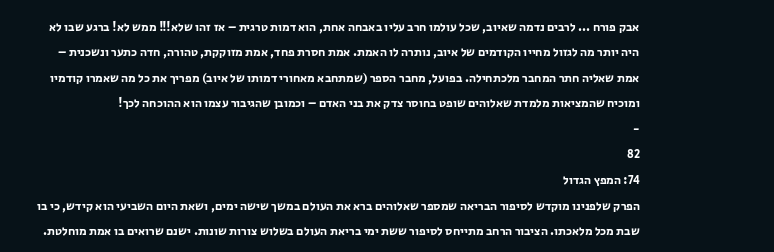אבק פורח ... לרבים נדמה שאיוב, שכל עולמו חרב עליו באבחה אחת, הוא דמות טרגית – אז זהו שלא!!! ממש לא! ברגע שבו לא היה יותר מה לגזול מחייו הקודמים של איוב, נותרה לו האמת. אמת חסרת פחד, אמת מזוקקת, טהורה, חדה כתער ונשכנית – אמת שאליה חתר המחבר מלכתחילה. בפועל, מחבר הספר (שמתחבא מאחורי דמותו של איוב) מפריך את כל מה שאמרו קודמיו ומוכיח שהמציאות מלמדת שאלוהים שופט בחוסר צדק את בני האדם – וכמובן שהגיבור עצמו הוא ההוכחה לכך!
-
82
74: המפץ הגדול
הפרק שלפנינו מוקדש לסיפור הבריאה שמספר שאלוהים ברא את העולם במשך שישה ימים, ושאת היום השביעי הוא קידש, כי בו שבת מכל מלאכתו. הציבור הרחב מתייחס לסיפור ששת ימי בריאת העולם בשלוש צורות שונות. ישנם שרואים בו אמת מוחלטת.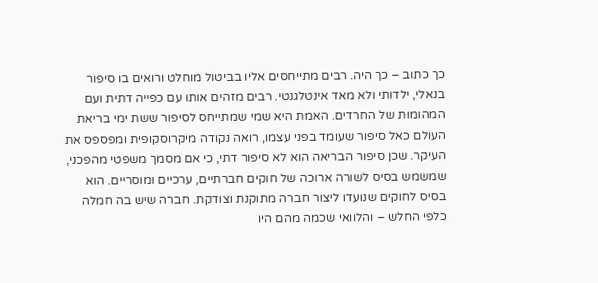כך כתוב – כך היה. רבים מתייחסים אליו בביטול מוחלט ורואים בו סיפור בנאלי, ילדותי ולא מאד אינטלגנטי. רבים מזהים אותו עם כפייה דתית ועם המהומות של החרדים. האמת היא שמי שמתייחס לסיפור ששת ימי בריאת העולם כאל סיפור שעומד בפני עצמו, רואה נקודה מיקרוסקופית ומפספס את העיקר. שכן סיפור הבריאה הוא לא סיפור דתי, כי אם מסמך משפטי מהפכני, שמשמש בסיס לשורה ארוכה של חוקים חברתיים, ערכיים ומוסריים. הוא בסיס לחוקים שנועדו ליצור חברה מתוקנת וצודקת. חברה שיש בה חמלה כלפי החלש – והלוואי שכמה מהם היו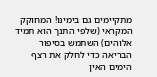מתקיימים גם בימינו! המחוקק המקראי (שלפי התנך הוא תמיד אלוהים) השתמש בסיפור הבריאה כדי לחלק את רצף הימים האין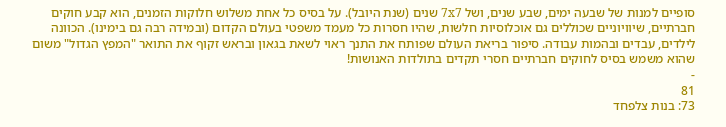סופיים למנות של שבעה ימים, שבע שנים, ושל 7x7 שנים (שנת היובל). על בסיס כל אחת משלוש חלוקות הזמנים, הוא קבע חוקים חברתיים, שיוויוניים שכוללים גם אוכלוסיות חלשות, שהיו חסרות כל מעמד משפטי בעולם הקדום (ובמידה רבה גם בימינו). הכוונה לילדים, עבדים ובהמות עבודה. סיפור בריאת העולם שפותח את התנך ראוי לשאת בגאון ובראש זקוף את התואר "המפץ הגדול" משום שהוא משמש בסיס לחוקים חברתיים חסרי תקדים בתולדות האנושות!
-
81
73: בנות צלפחד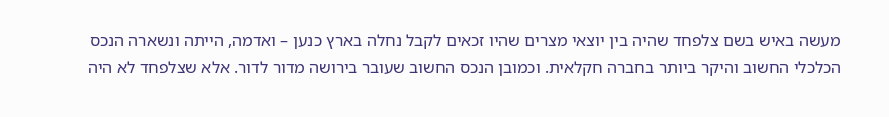מעשה באיש בשם צלפחד שהיה בין יוצאי מצרים שהיו זכאים לקבל נחלה בארץ כנען – ואדמה, הייתה ונשארה הנכס הכלכלי החשוב והיקר ביותר בחברה חקלאית. וכמובן הנכס החשוב שעובר בירושה מדור לדור. אלא שצלפחד לא היה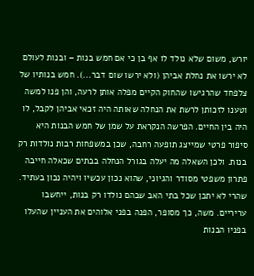יורש, משום שלא נולד לו אף בן כי אם חמש בנות – ובנות לעולם לא ירשו את נחלת אביהן (ולא ירשו שום דבר...). חמש בנותיו של צלפחד שהרגישו שהחוק הקיים מפלה אותן לרעה, והן פנו למשה וטענו לזכותן לרשת את הנחלה שאותה היה זכאי אביהן לקבל, לו היה בין החיים. הפרשה הנקראת על שמן של חמש הבנות היא סיפור פרטי שמייצג תופעה רחבה, שכן במשפחות רבות נולדות רק בנות. ולכן השאלה מה יעלה בגורל הנחלה בבתים שכאלה חייבה פתרון משפטי מסודר והגיוני, שהוא נכון עכשיו ויהיה נכון בעתיד. שהרי לא יתכן שכל בתי האב שבהם נולדו רק בנות, ייחשבו עריריים. משה, כך מסופר, הפנה בפני אלוהים את העניין שהעלו בפניו הבנות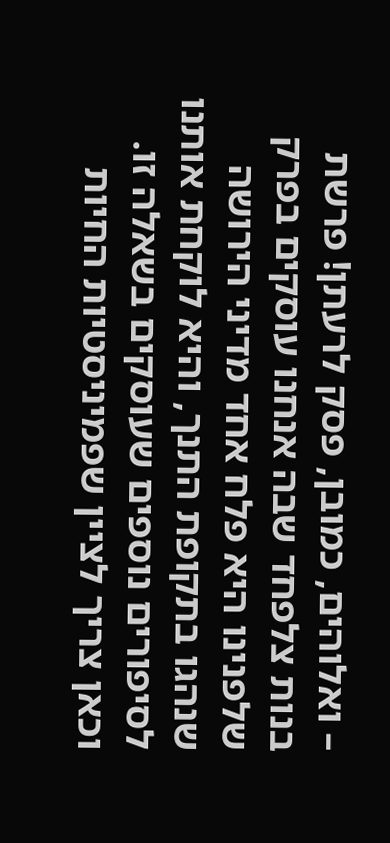– ואלוהים, כמובן, פסק לרעתן! פרשת בנות צלפחד שבה אנחנו עוסקים בפרק שלפנינו היא פלח אחד מדיני הירושה שנהגו בתקופת התנך, והיא לוקחת אותנו לסיפורים נוספים שעוסקים בשאלה זו. וכאן צריך לציין שפמיניסטיות החיות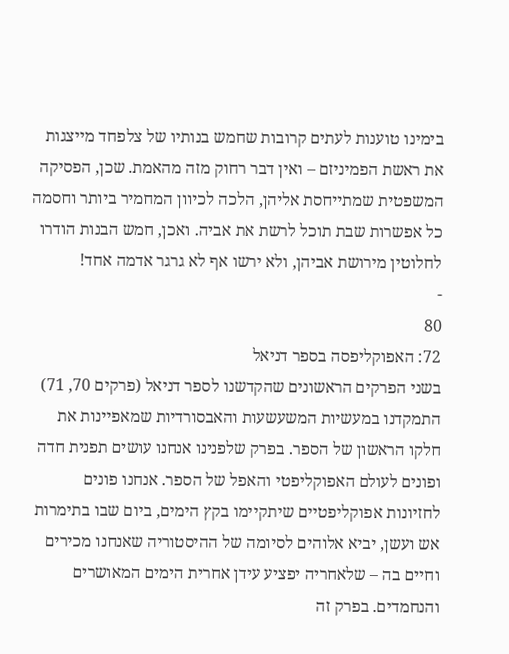בימינו טוענות לעתים קרובות שחמש בנותיו של צלפחד מייצגות את ראשת הפמיניזם – ואין דבר רחוק מזה מהאמת. שכן, הפסיקה המשפטית שמתייחסת אליהן, הלכה לכיוון המחמיר ביותר וחסמה כל אפשרות שבת תוכל לרשת את אביה. ואכן, חמש הבנות הודרו לחלוטין מירושת אביהן, ולא ירשו אף לא גרגר אדמה אחד!
-
80
72: האפוקליפסה בספר דניאל
בשני הפרקים הראשונים שהקדשנו לספר דניאל (פרקים 70, 71) התמקדנו במעשיות המשעשעות והאבסורדיות שמאפיינות את חלקו הראשון של הספר. בפרק שלפנינו אנחנו עושים תפנית חדה ופונים לעולם האפוקליפטי והאפל של הספר. אנחנו פונים לחזיונות אפוקליפטיים שיתקיימו בקץ הימים, ביום שבו בתימרות אש ועשן, יביא אלוהים לסיומה של ההיסטוריה שאנחנו מכירים וחיים בה – שלאחריה יפציע עידן אחרית הימים המאושרים והנחמדים. בפרק זה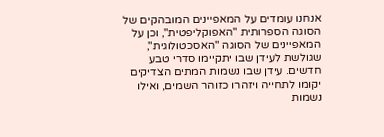אנחנו עומדים על המאפיינים המובהקים של הסוגה הספרותית "האפוקליפטית", וכן על המאפיינים של הסוגה "האסכטולוגית", שגולשת לעידן שבו יתקיימו סדרי טבע חדשים. עידן שבו נשמות המתים הצדיקים יקומו לתחייה ויזהרו כזוהר השמים, ואילו נשמות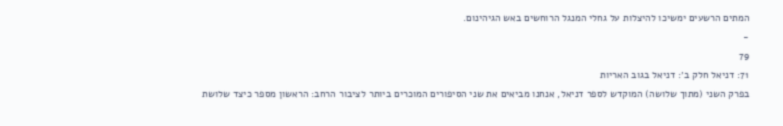המתים הרשעים ימשיכו להיצלות על גחלי המנגל הרוחשים באש הגיהינום.
-
79
71: דניאל חלק ב׳: דניאל בגוב האריות
בפרק השני (מתוך שלושה) המוקדש לספר דניאל, אנחנו מביאים את שני הסיפורים המוכרים ביותר לציבור הרחב: הראשון מספר כיצד שלושת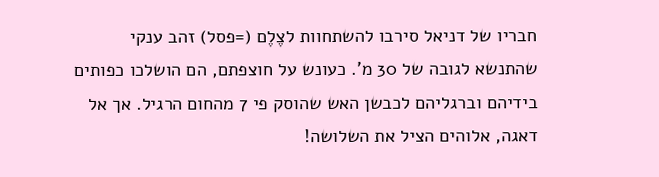חבריו של דניאל סירבו להשתחוות לצֶלֶם (=פסל) זהב ענקי שהתנשא לגובה של 30 מ'. כעונש על חוצפתם, הם הושלכו כפותים בידיהם וברגליהם לכבשן האש שהוסק פי 7 מהחום הרגיל. אך אל דאגה, אלוהים הציל את השלושה!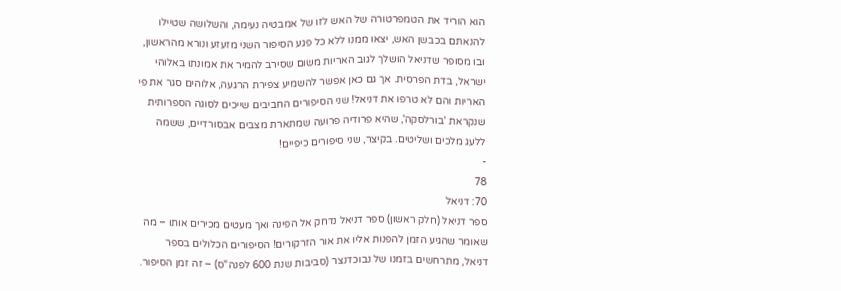הוא הוריד את הטמפרטורה של האש לזו של אמבטיה נעימה, והשלושה שטיילו להנאתם בכבשן האש, יצאו ממנו ללא כל פגע הסיפור השני מזעזע ונורא מהראשון, ובו מסופר שדניאל הושלך לגוב האריות משום שסירב להמיר את אמונתו באלוהי ישראל, בדת הפרסית. אך גם כאן אפשר להשמיע צפירת הרגעה, אלוהים סגר את פי האריות והם לא טרפו את דניאל! שני הסיפורים החביבים שייכים לסוגה הספרותית שנקראת 'בורלסקה', שהיא פרודיה פרועה שמתארת מצבים אבסורדיים, ששמה ללעג מלכים ושליטים. בקיצר, שני סיפורים כיפיים!
-
78
70: דניאל
ספר דניאל (חלק ראשון) ספר דניאל נדחק אל הפינה ואך מעטים מכירים אותו – מה שאומר שהגיע הזמן להפנות אליו את אור הזרקורים! הסיפורים הכלולים בספר דניאל, מתרחשים בזמנו של נבוכדנצר (סביבות שנת 600 לפנה"ס) – זה זמן הסיפור.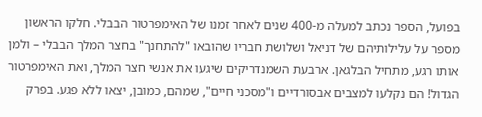בפועל, הספר נכתב למעלה מ-400 שנים לאחר זמנו של האימפרטור הבבלי. חלקו הראשון מספר על עלילותיהם של דניאל ושלושת חבריו שהובאו "להתחנך" בחצר המלך הבבלי – ולמן אותו רגע, מתחיל הבלגאן. ארבעת השמנדריקים שיגעו את אנשי חצר המלך, ואת האימפרטור הגדול! הם נקלעו למצבים אבסורדיים ו"מסכני חיים", שמהם, כמובן, יצאו ללא פגע. בפרק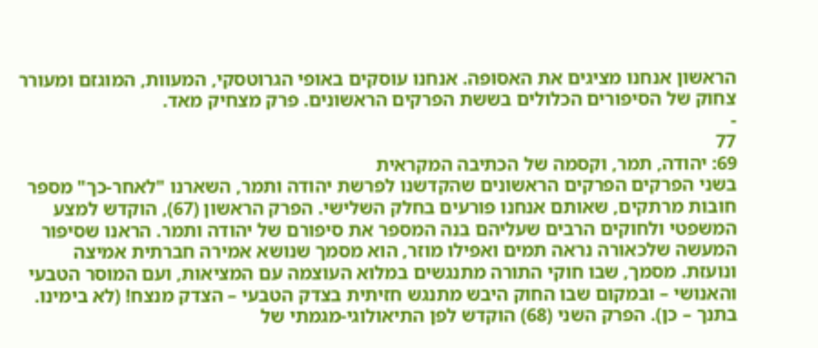הראשון אנחנו מציגים את האסופה. אנחנו עוסקים באופי הגרוטסקי, המעוות, המוגזם ומעורר צחוק של הסיפורים הכלולים בששת הפרקים הראשונים. פרק מצחיק מאד.
-
77
69: יהודה, תמר, וקסמה של הכתיבה המקראית
בשני הפרקים הפרקים הראשונים שהקדשנו לפרשת יהודה ותמר, השארנו "לאחר-כך" מספר חובות מרתקים, שאותם אנחנו פורעים בחלק השלישי. הפרק הראשון (67), הוקדש למצע המשפטי ולחוקים הרבים שעליהם בנה המספר את סיפורם של יהודה ותמר. הראנו שסיפור המעשה שלכאורה נראה תמים ואפילו מוזר, הוא מסמך שנושא אמירה חברתית אמיצה ונועזת. מסמך, שבו חוקי התורה מתנגשים במלוא העוצמה עם המציאות, ועם המוסר הטבעי והאנושי – ובמקום שבו החוק היבש מתנגש חזיתית בצדק הטבעי – הצדק מנצח! (לא בימינו. בתנך – כן). הפרק השני (68) הוקדש לפן התיאולוגי-מגמתי של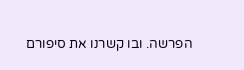הפרשה. ובו קשרנו את סיפורם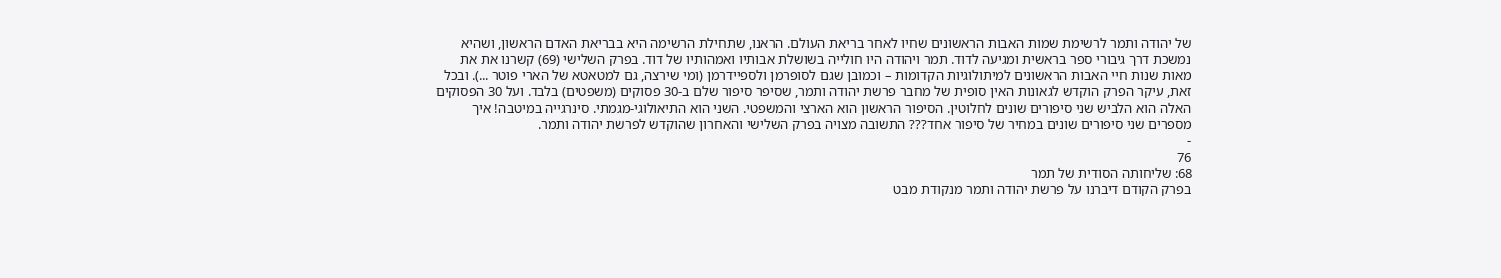של יהודה ותמר לרשימת שמות האבות הראשונים שחיו לאחר בריאת העולם. הראנו, שתחילת הרשימה היא בבריאת האדם הראשון, ושהיא נמשכת דרך גיבורי ספר בראשית ומגיעה לדוד. תמר ויהודה היו חולייה בשושלת אבותיו ואמהותיו של דוד. בפרק השלישי (69) קשרנו את את מאות שנות חיי האבות הראשונים למיתולוגיות הקדומות – וכמובן שגם לסופרמן ולספיידרמן (ומי שירצה, גם למטאטא של הארי פוטר ...). ובכל זאת, עיקר הפרק הוקדש לגאונות האין סופית של מחבר פרשת יהודה ותמר, שסיפר סיפור שלם ב-30 פסוקים (משפטים) בלבד. ועל 30 הפסוקים האלה הוא הלביש שני סיפורים שונים לחלוטין. הסיפור הראשון הוא הארצי והמשפטי. השני הוא התיאולוגי-מגמתי. סינרגייה במיטבה! איך מספרים שני סיפורים שונים במחיר של סיפור אחד??? התשובה מצויה בפרק השלישי והאחרון שהוקדש לפרשת יהודה ותמר.
-
76
68: שליחותה הסודית של תמר
בפרק הקודם דיברנו על פרשת יהודה ותמר מנקודת מבט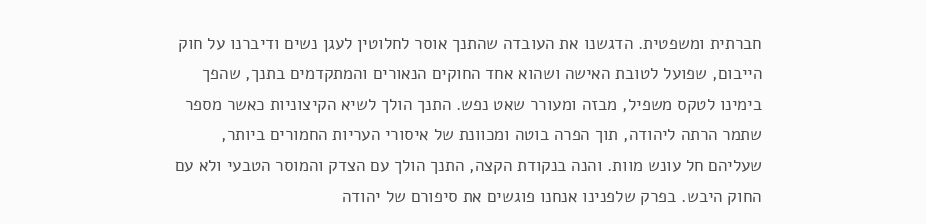חברתית ומשפטית. הדגשנו את העובדה שהתנך אוסר לחלוטין לעגן נשים ודיברנו על חוק הייבום, שפועל לטובת האישה ושהוא אחד החוקים הנאורים והמתקדמים בתנך, שהפך בימינו לטקס משפיל, מבזה ומעורר שאט נפש. התנך הולך לשיא הקיצוניות כאשר מספר שתמר הרתה ליהודה, תוך הפרה בוטה ומכוונת של איסורי העריות החמורים ביותר, שעליהם חל עונש מוות. והנה בנקודת הקצה, התנך הולך עם הצדק והמוסר הטבעי ולא עם החוק היבש. בפרק שלפנינו אנחנו פוגשים את סיפורם של יהודה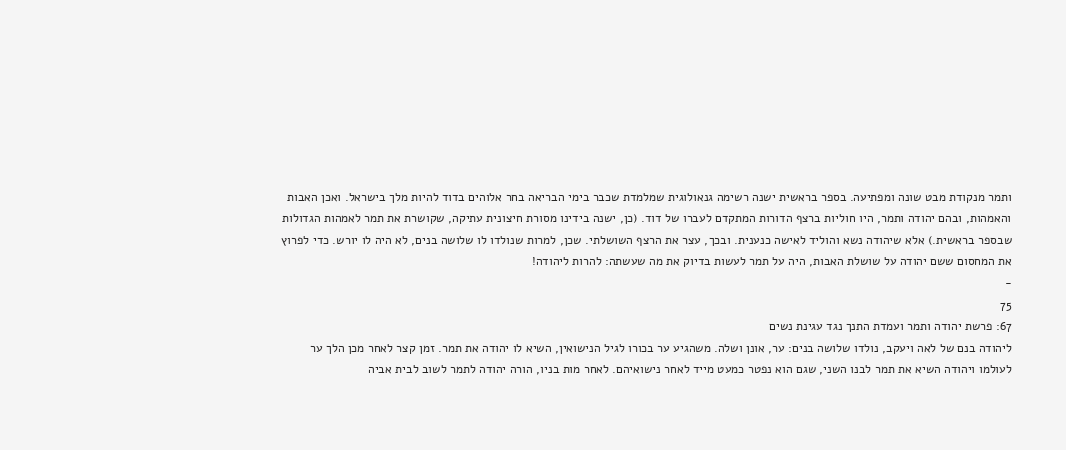ותמר מנקודת מבט שונה ומפתיעה. בספר בראשית ישנה רשימה גנאולוגית שמלמדת שכבר בימי הבריאה בחר אלוהים בדוד להיות מלך בישראל. ואכן האבות והאמהות, ובהם יהודה ותמר, היו חוליות ברצף הדורות המתקדם לעברו של דוד. (כן, ישנה בידינו מסורת חיצונית עתיקה, שקושרת את תמר לאמהות הגדולות שבספר בראשית.) אלא שיהודה נשא והוליד לאישה כנענית. ובכך, עצר את הרצף השושלתי. שכן, למרות שנולדו לו שלושה בנים, לא היה לו יורש. כדי לפרוץ את המחסום ששם יהודה על שושלת האבות, היה על תמר לעשות בדיוק את מה שעשתה: להרות ליהודה!
-
75
67: פרשת יהודה ותמר ועמדת התנך נגד עגינת נשים
ליהודה בנם של לאה ויעקב, נולדו שלושה בנים: ער, אונן ושלה. משהגיע ער בכורו לגיל הנישואין, השיא לו יהודה את תמר. זמן קצר לאחר מכן הלך ער לעולמו ויהודה השיא את תמר לבנו השני, שגם הוא נפטר כמעט מייד לאחר נישואיהם. לאחר מות בניו, הורה יהודה לתמר לשוב לבית אביה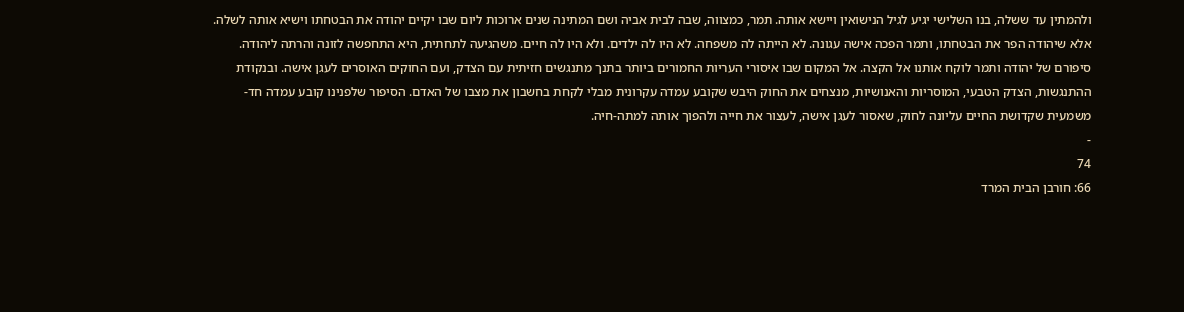ולהמתין עד ששלה, בנו השלישי יגיע לגיל הנישואין ויישא אותה. תמר, כמצווה, שבה לבית אביה ושם המתינה שנים ארוכות ליום שבו יקיים יהודה את הבטחתו וישיא אותה לשלה. אלא שיהודה הפר את הבטחתו, ותמר הפכה אישה עגונה. לא הייתה לה משפחה. לא היו לה ילדים. ולא היו לה חיים. משהגיעה לתחתית, היא התחפשה לזונה והרתה ליהודה. סיפורם של יהודה ותמר לוקח אותנו אל הקצה. אל המקום שבו איסורי העריות החמורים ביותר בתנך מתנגשים חזיתית עם הצדק, ועם החוקים האוסרים לעגן אישה. ובנקודת ההתנגשות, הצדק הטבעי, המוסריות והאנושיות, מנצחים את החוק היבש שקובע עמדה עקרונית מבלי לקחת בחשבון את מצבו של האדם. הסיפור שלפנינו קובע עמדה חד-משמעית שקדושת החיים עליונה לחוק, שאסור לעגן אישה, לעצור את חייה ולהפוך אותה למתה-חיה.
-
74
66: חורבן הבית המרד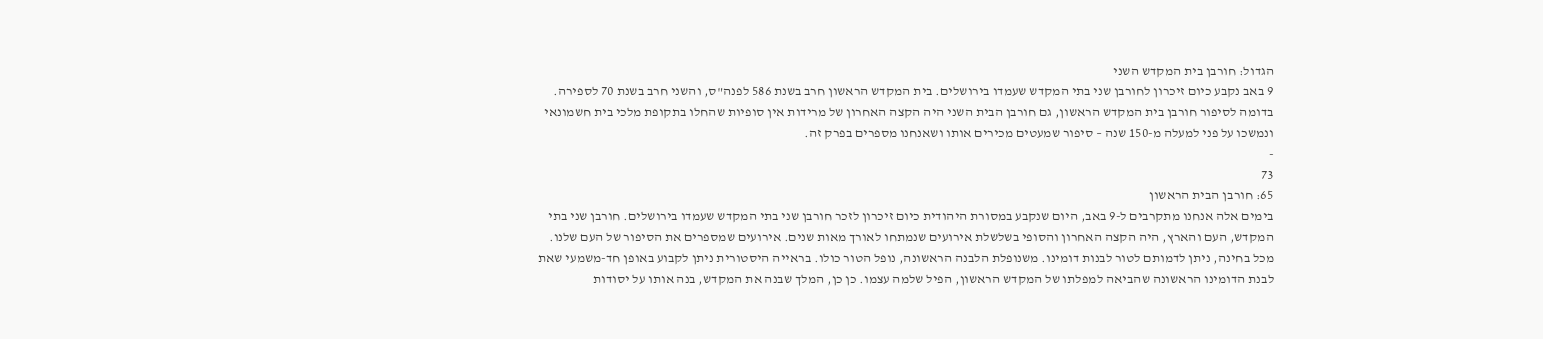הגדול: חורבן בית המקדש השני
9 באב נקבע כיום זיכרון לחורבן שני בתי המקדש שעמדו בירושלים. בית המקדש הראשון חרב בשנת 586 לפנה"ס, והשני חרב בשנת 70 לספירה. בדומה לסיפור חורבן בית המקדש הראשון, גם חורבן הבית השני היה הקצה האחרון של מרידות אין סופיות שהחלו בתקופת מלכי בית חשמונאי ונמשכו על פני למעלה מ-150 שנה – סיפור שמעטים מכירים אותו ושאנחנו מספרים בפרק זה.
-
73
65: חורבן הבית הראשון
בימים אלה אנחנו מתקרבים ל-9 באב, היום שנקבע במסורת היהודית כיום זיכרון לזכר חורבן שני בתי המקדש שעמדו בירושלים. חורבן שני בתי המקדש, העם והארץ, היה הקצה האחרון והסופי בשלשלת אירועים שנמתחו לאורך מאות שנים. אירועים שמספרים את הסיפור של העם שלנו. מכל בחינה, ניתן לדמותם לטור לבנות דומינו. משנופלת הלבנה הראשונה, נופל הטור כולו. בראייה היסטורית ניתן לקבוע באופן חד-משמעי שאת לבנת הדומינו הראשונה שהביאה למפלתו של המקדש הראשון, הפיל שלמה עצמו. כן כן, המלך שבנה את המקדש, בנה אותו על יסודות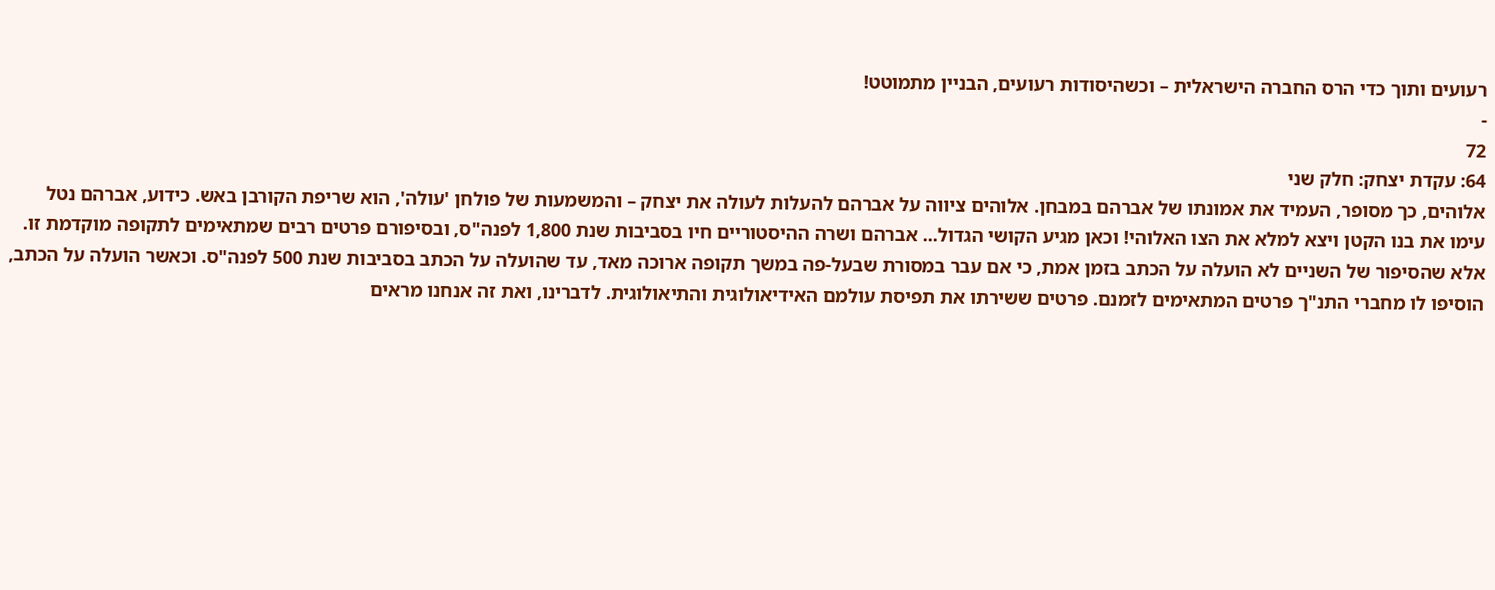רעועים ותוך כדי הרס החברה הישראלית – וכשהיסודות רעועים, הבניין מתמוטט!
-
72
64: עקדת יצחק: חלק שני
אלוהים, כך מסופר, העמיד את אמונתו של אברהם במבחן. אלוהים ציווה על אברהם להעלות לעולה את יצחק – והמשמעות של פולחן 'עולה', הוא שריפת הקורבן באש. כידוע, אברהם נטל עימו את בנו הקטן ויצא למלא את הצו האלוהי! וכאן מגיע הקושי הגדול... אברהם ושרה ההיסטוריים חיו בסביבות שנת 1,800 לפנה"ס, ובסיפורם פרטים רבים שמתאימים לתקופה מוקדמת זו. אלא שהסיפור של השניים לא הועלה על הכתב בזמן אמת, כי אם עבר במסורת שבעל-פה במשך תקופה ארוכה מאד, עד שהועלה על הכתב בסביבות שנת 500 לפנה"ס. וכאשר הועלה על הכתב, הוסיפו לו מחברי התנ"ך פרטים המתאימים לזמנם. פרטים ששירתו את תפיסת עולמם האידיאולוגית והתיאולוגית. לדברינו, ואת זה אנחנו מראים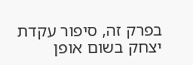בפרק זה, סיפור עקדת יצחק בשום אופן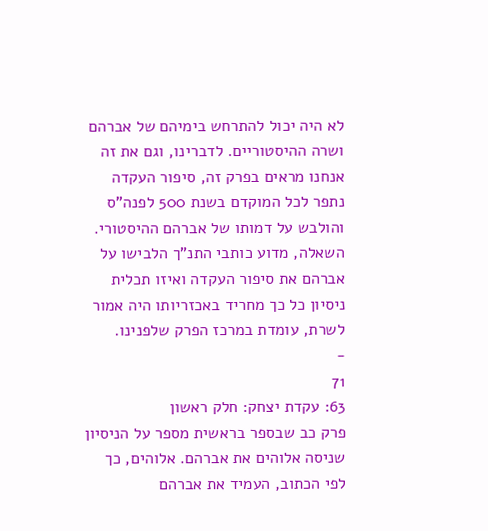לא היה יכול להתרחש בימיהם של אברהם ושרה ההיסטוריים. לדברינו, וגם את זה אנחנו מראים בפרק זה, סיפור העקדה נתפר לכל המוקדם בשנת 500 לפנה"ס והולבש על דמותו של אברהם ההיסטורי. השאלה, מדוע כותבי התנ"ך הלבישו על אברהם את סיפור העקדה ואיזו תכלית ניסיון כל כך מחריד באכזריותו היה אמור לשרת, עומדת במרכז הפרק שלפנינו.
-
71
63: עקדת יצחק: חלק ראשון
פרק כב שבספר בראשית מספר על הניסיון שניסה אלוהים את אברהם. אלוהים, כך לפי הכתוב, העמיד את אברהם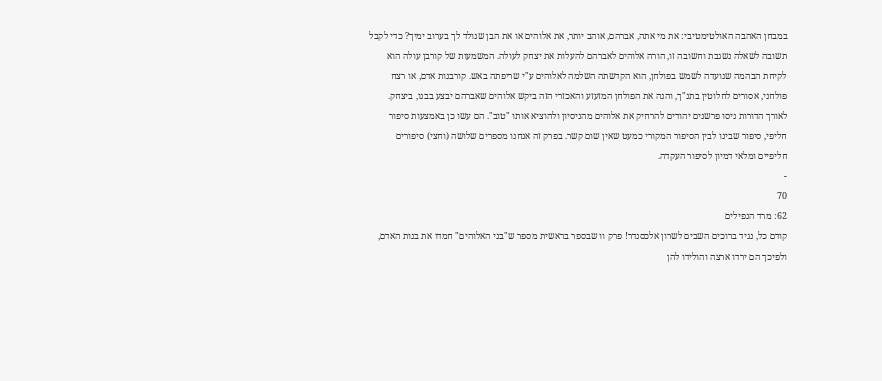במבחן האהבה האולטימטיבי: את מי אתה, אברהם, אוהב יותר, את אלוהים או את הבן שנולד לך בערוב ימיך? כדי לקבל תשובה לשאלה נשגבת וחשובה זו, הורה אלוהים לאברהם להעלות את יצחק לעולה. המשמעות של קורבן עולה הוא לקיחת הבהמה שנועדה לשמש בפולחן, הוא הקדשתה השלמה לאלוהים ע"י שריפתה באש. קורבנות אדם, או רצח פולחני, אסורים לחלוטין בתנ"ך, והנה את הפולחן המזעזע והאכזרי הזה ביקש אלוהים שאברהם יבצע בבנו, ביצחק. לאורך הדורות ניסו פרשנים יהודים להרחיק את אלוהים מהניסיון ולהוציא אותו "טוב". הם עשו כן באמצעות סיפור חליפי, סיפור שבינו לבין הסיפור המקורי כמעט שאין שום קשר. בפרק זה אנחנו מספרים שלושה (וחצי) סיפורים חליפיים ומלאי דמיון לסיפור העקדה.
-
70
62: מרד הנפילים
קודם כל, נגיד ברוכים השבים לשרון אלכסנדר! פרק וו שבספר בראשית מספר ש"בני האלוהים" חמדו את בנות האדם, ולפיכך הם ירדו ארצה והולידו להן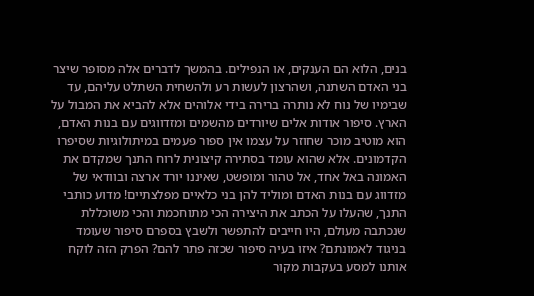בנים, הלוא הם הענקים, או הנפילים. בהמשך לדברים אלה מסופר שיצר בני האדם השתנה, ושהרצון לעשות רע ולהשחית השתלט עליהם, עד שבימיו של נוח לא נותרה ברירה בידי אלוהים אלא להביא את המבול על הארץ. סיפור אודות אלים שיורדים מהשמים ומזדווגים עם בנות האדם, הוא מוטיב מוכר שחוזר על עצמו אין ספור פעמים במיתולוגיות שסיפרו הקדמונים. אלא שהוא עומד בסתירה קיצונית לרוח התנך שמקדם את האמונה באל אחד, אל טהור ומופשט, שאיננו יורד ארצה ובוודאי של מזדווג עם בנות האדם ומוליד להן בני כלאיים מפלצתיים! מדוע כותבי התנך, שהעלו על הכתב את היצירה הכי מתוחכמת והכי משוכללת שנכתבה מעולם, היו חייבים להתפשר ולשבץ בספרם סיפור שעומד בניגוד לאמונתם? איזו בעיה סיפור שכזה פתר להם? הפרק הזה לוקח אותנו למסע בעקבות מקור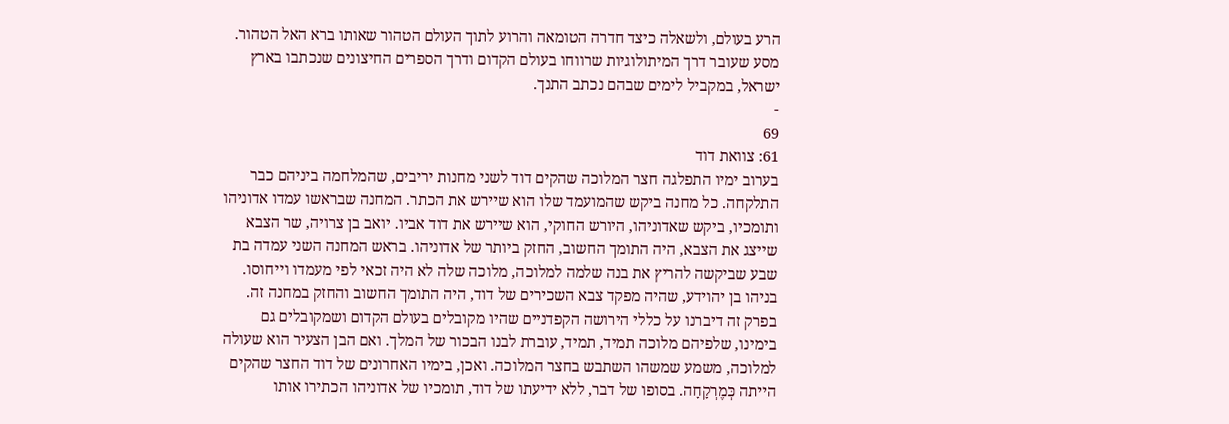הרע בעולם, ולשאלה כיצד חדרה הטומאה והרוע לתוך העולם הטהור שאותו ברא האל הטהור. מסע שעובר דרך המיתולוגיות שרווחו בעולם הקדום ודרך הספרים החיצונים שנכתבו בארץ ישראל, במקביל לימים שבהם נכתב התנך.
-
69
61: צוואת דוד
בערוב ימיו התפלגה חצר המלוכה שהקים דוד לשני מחנות יריבים, שהמלחמה ביניהם כבר התלקחה. כל מחנה ביקש שהמועמד שלו הוא שיירש את הכתר. המחנה שבראשו עמדו אדוניהו ותומכיו, ביקש שאדוניהו, היורש החוקי, הוא שיירש את דוד אביו. יואב בן צרויה, שר הצבא שייצג את הצבא, היה התומך החשוב, החזק ביותר של אדוניהו. בראש המחנה השני עמדה בת שבע שביקשה להריץ את בנה שלמה למלוכה, מלוכה שלה לא היה זכאי לפי מעמדו וייחוסו. בניהו בן יהוידע, שהיה מפקד צבא השכירים של דוד, היה התומך החשוב והחזק במחנה זה. בפרק זה דיברנו על כללי הירושה הקפדניים שהיו מקובלים בעולם הקדום ושמקובלים גם בימינו, שלפיהם מלוכה תמיד, תמיד, עוברת לבנו הבכור של המלך. ואם הבן הצעיר הוא שעולה למלוכה, משמע שמשהו השתבש בחצר המלוכה. ואכן, בימיו האחרונים של דוד החצר שהקים הייתה כְּמֶרְקָחָה. בסופו של דבר, ללא ידיעתו של דוד, תומכיו של אדוניהו הכתירו אותו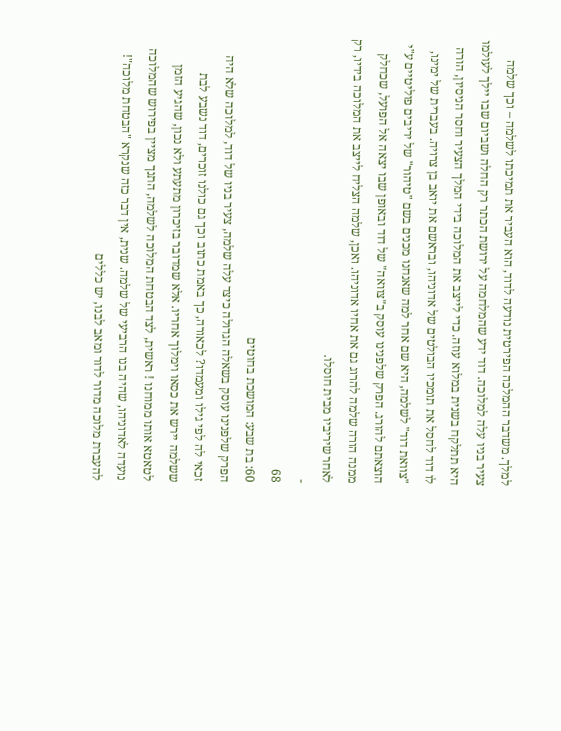למלך. משדבר ההמלכה הפירטית נודעה לדוד, הוא העביר את תמיכתו לשלמה – וכך שלמה צעיר בניו עלה למלוכה. דוד ידע שהמלחמה על ירושת הכתר רק החלה ושביום שבו יילך לעולמו היא תתלקח בשנית במלוא עוזה. כדי לייצב את המלוכה בידי המלך הצעיר וחסר הניסיון, הורה לו דוד לחסל את תומכיו הבולטים של אדוניהו, ובראשם את יואב בן צרויה. בעברית של ימינו, "צוואת דוד" לשלמה, היא שם אחר למה שאנחנו מכנים בשם "טיהור" של יריבים פוליטיים ע"י הוצאתם להורג. הפרק שלפנינו עוסק ב"צוואה" של דוד ובאופן שבו יצאה אל הפועל, שכחלק ממנה הורה שלמה להרוג גם את אחיו אדוניהו. ואכן, שלמה הצליח לייצב את המלוכה בידיו, רק לאחר שיריביו מבית חוסלו.
-
68
60: בת שבע: המושכת בחוטים
הפרק שלפנינו עוסק בשאלה הגדולה כיצד עלה שלמה, צעיר בניו של דוד, למלוכה שלא היה זכאי לה לפי גילו ומעמדו? לכאורה, כך באמת כתוב וכך גם כולנו זוכרים, דוד נשבע לבת ששלמה יירש את כסאו וימלוך אחריו. אלא שמדובר בזיכרון מתעתע ולא נכון, שהגיע הזמן לטאטא אותו ממוחנו ! ראשית, לצד הבטחת המלוכה לשלמה, התנך מציין בפירוש שהמלוכה נועדה לאדוניהו, שהיה בנו הרביעי של שלמה. שנית, אין דבר כזה שנקרא "הבטחת מלוכה"! להעברת מלוכה מדור לדור ומאב לבנו, יש כללים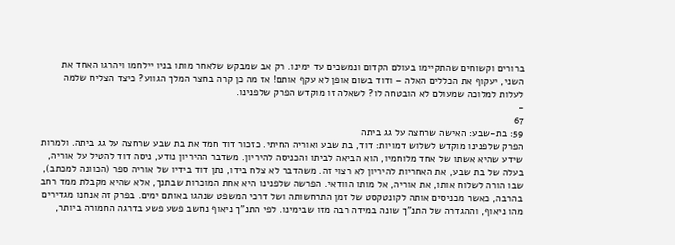ברורים וקשוחים שהתקיימו בעולם הקדום ונמשכים עד ימינו. רק אב שמבקש שלאחר מותו בניו יילחמו ויהרגו האחד את השני, יעקוף את הכללים האלה – ודוד בשום אופן לא עקף אותם! אז מה כן קרה בחצר המלך הגווע? כיצד הצליח שלמה לעלות למלוכה שמעולם לא הובטחה לו? לשאלה זו מוקדש הפרק שלפנינו.
-
67
59: בת-שבע: האישה שרחצה על גג ביתה
הפרק שלפנינו מוקדש לשלוש דמויות: דוד, בת שבע ואוריה החיתי. כזכור דוד חמד את בת שבע שרחצה על גג ביתה. ולמרות שידע שהיא אשתו של אחד מלוחמיו, הוא הביאה לביתו והכניסה להיריון. משדבר ההיריון נודע, ניסה דוד להטיל על אוריה, בעלה של בת שבע, את האחריות להיריון לא רצוי זה. משהדבר לא צלח בידו, נתן דוד בידיו של אוריה ספר (הכוונה למכתב), שבו הורה לשלוח אותו, את אוריה, אל מותו הוודאי. הפרשה שלפנינו היא אחת המוכרות שבתנך, אלא שהיא מקבלת ממד רחב בהרבה, כאשר מכניסים אותה לקונטקסט של זמן התרחשותה ושל דרכי המשפט שנהגו באותם ימים. בפרק זה אנחנו מגדירים מהו ניאוף, וההגדרה של התנ"ך שונה במידה רבה מזו שבימינו. לפי התנ"ך ניאוף נחשב פשע פשע בדרגה החמורה ביותר,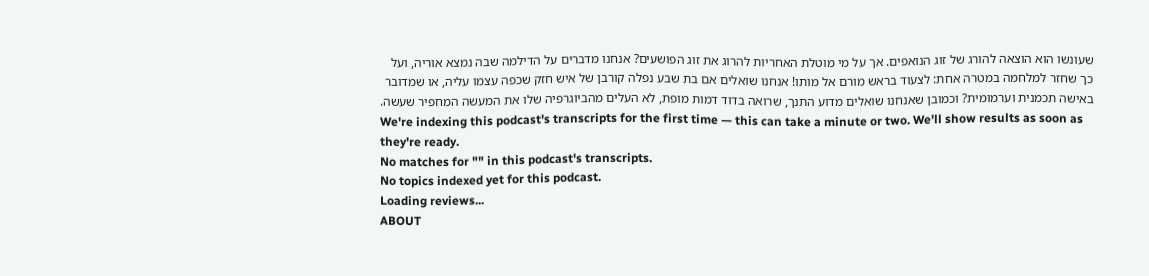שעונשו הוא הוצאה להורג של זוג הנואפים. אך על מי מוטלת האחריות להרוג את זוג הפושעים? אנחנו מדברים על הדילמה שבה נמצא אוריה, ועל כך שחזר למלחמה במטרה אחת: לצעוד בראש מורם אל מותו! אנחנו שואלים אם בת שבע נפלה קורבן של איש חזק שכפה עצמו עליה, או שמדובר באישה תכמנית וערמומית? וכמובן שאנחנו שואלים מדוע התנך, שרואה בדוד דמות מופת, לא העלים מהביוגרפיה שלו את המעשה המחפיר שעשה.
We're indexing this podcast's transcripts for the first time — this can take a minute or two. We'll show results as soon as they're ready.
No matches for "" in this podcast's transcripts.
No topics indexed yet for this podcast.
Loading reviews...
ABOUT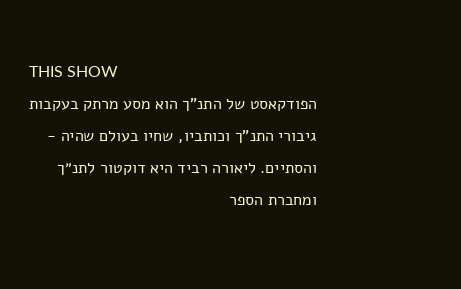THIS SHOW
הפודקאסט של התנ”ך הוא מסע מרתק בעקבות גיבורי התנ”ך וכותביו, שחיו בעולם שהיה - והסתיים. ליאורה רביד היא דוקטור לתנ״ך ומחברת הספר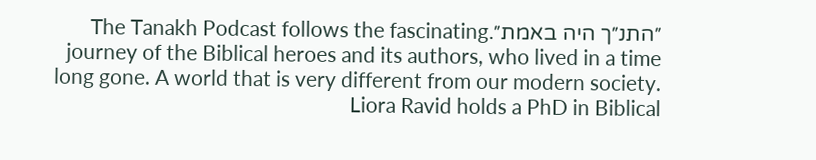״התנ״ך היה באמת״.The Tanakh Podcast follows the fascinating journey of the Biblical heroes and its authors, who lived in a time long gone. A world that is very different from our modern society. Liora Ravid holds a PhD in Biblical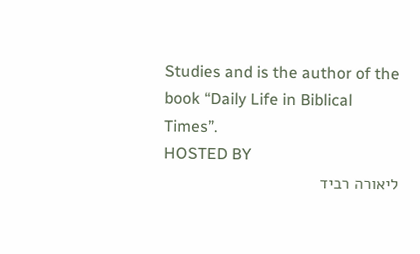Studies and is the author of the book “Daily Life in Biblical Times”.
HOSTED BY
ליאורה רביד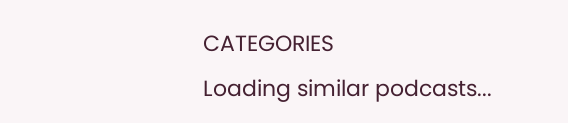CATEGORIES
Loading similar podcasts...